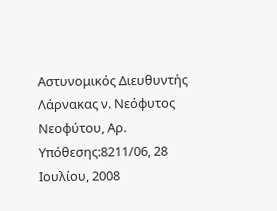Αστυνομικός Διευθυντής Λάρνακας ν. Νεόφυτος Νεοφύτου, Αρ. Υπόθεσης:8211/06, 28 Ιουλίου, 2008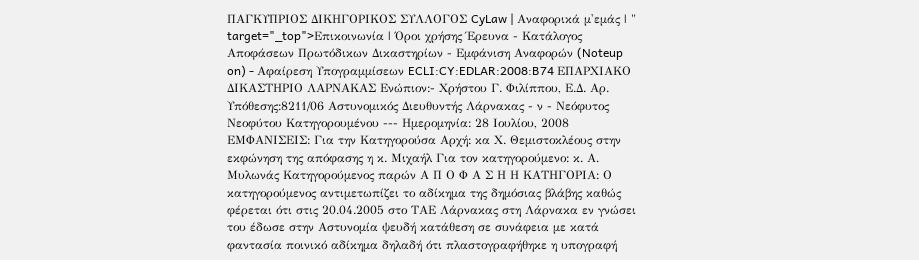ΠΑΓΚΥΠΡΙΟΣ ΔΙΚΗΓΟΡΙΚΟΣ ΣΥΛΛΟΓΟΣ CyLaw | Αναφορικά μ'εμάς | " target="_top">Επικοινωνία | Όροι χρήσης Έρευνα - Κατάλογος Αποφάσεων Πρωτόδικων Δικαστηρίων - Εμφάνιση Αναφορών (Noteup on) - Αφαίρεση Υπογραμμίσεων ECLI:CY:EDLAR:2008:B74 ΕΠΑΡΧΙΑΚΟ ΔΙΚΑΣΤΗΡΙΟ ΛΑΡΝΑΚΑΣ Ενώπιον:- Χρήστου Γ. Φιλίππου, Ε.Δ. Αρ. Υπόθεσης:8211/06 Αστυνομικός Διευθυντής Λάρνακας - ν - Νεόφυτος Νεοφύτου Κατηγορουμένου --- Ημερομηνία: 28 Ιουλίου, 2008 ΕΜΦΑΝΙΣΕΙΣ: Για την Κατηγορούσα Αρχή: κα Χ. Θεμιστοκλέους στην εκφώνηση της απόφασης η κ. Μιχαήλ Για τον κατηγορούμενο: κ. Α. Μυλωνάς Κατηγορούμενος παρών Α Π Ο Φ Α Σ Η Η ΚΑΤΗΓΟΡΙΑ: Ο κατηγορούμενος αντιμετωπίζει το αδίκημα της δημόσιας βλάβης καθώς φέρεται ότι στις 20.04.2005 στο ΤΑΕ Λάρνακας στη Λάρνακα εν γνώσει του έδωσε στην Αστυνομία ψευδή κατάθεση σε συνάφεια με κατά φαντασία ποινικό αδίκημα δηλαδή ότι πλαστογραφήθηκε η υπογραφή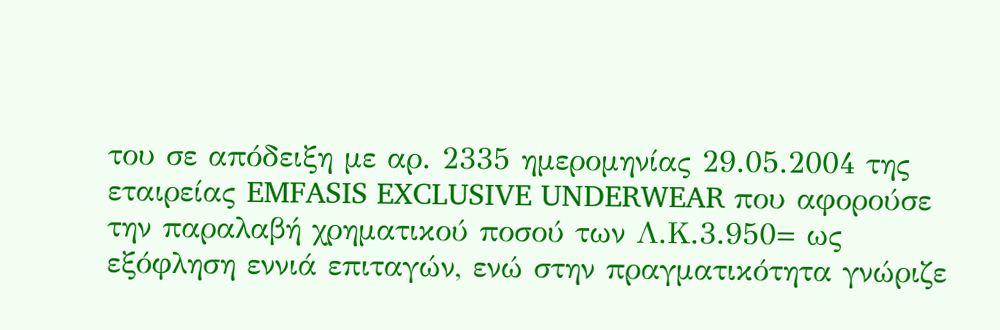του σε απόδειξη με αρ. 2335 ημερομηνίας 29.05.2004 της εταιρείας EMFASIS EXCLUSIVE UNDERWEAR που αφορούσε την παραλαβή χρηματικού ποσού των Λ.Κ.3.950= ως εξόφληση εννιά επιταγών, ενώ στην πραγματικότητα γνώριζε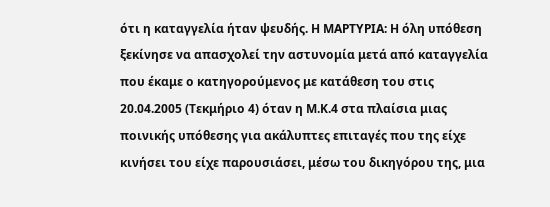ότι η καταγγελία ήταν ψευδής. Η ΜΑΡΤΥΡΙΑ: Η όλη υπόθεση ξεκίνησε να απασχολεί την αστυνομία μετά από καταγγελία που έκαμε ο κατηγορούμενος με κατάθεση του στις 20.04.2005 (Τεκμήριο 4) όταν η Μ.Κ.4 στα πλαίσια μιας ποινικής υπόθεσης για ακάλυπτες επιταγές που της είχε κινήσει του είχε παρουσιάσει, μέσω του δικηγόρου της, μια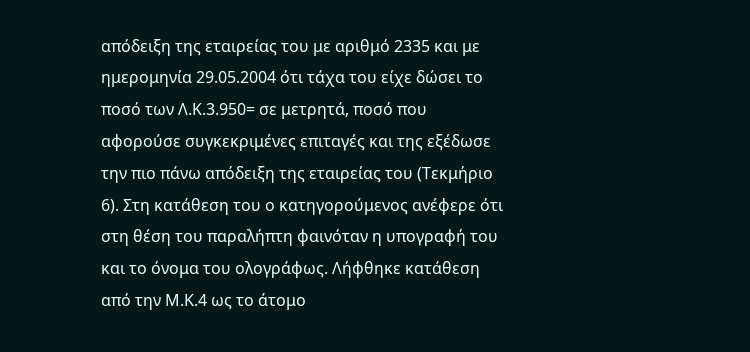απόδειξη της εταιρείας του με αριθμό 2335 και με ημερομηνία 29.05.2004 ότι τάχα του είχε δώσει το ποσό των Λ.Κ.3.950= σε μετρητά, ποσό που αφορούσε συγκεκριμένες επιταγές και της εξέδωσε την πιο πάνω απόδειξη της εταιρείας του (Τεκμήριο 6). Στη κατάθεση του ο κατηγορούμενος ανέφερε ότι στη θέση του παραλήπτη φαινόταν η υπογραφή του και το όνομα του ολογράφως. Λήφθηκε κατάθεση από την Μ.Κ.4 ως το άτομο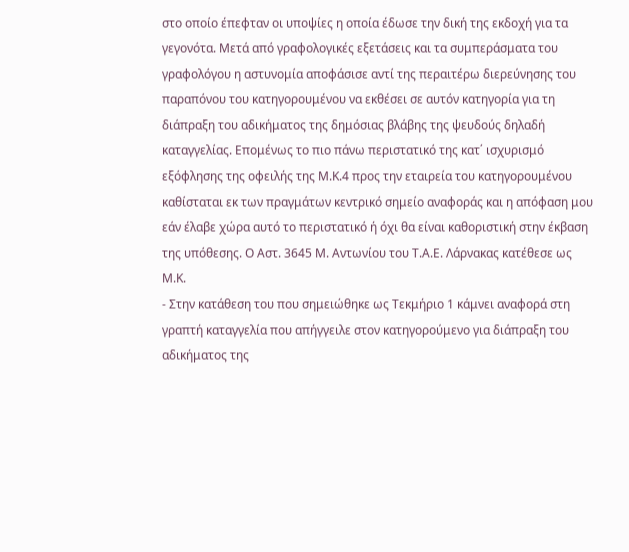στο οποίο έπεφταν οι υποψίες η οποία έδωσε την δική της εκδοχή για τα γεγονότα. Μετά από γραφολογικές εξετάσεις και τα συμπεράσματα του γραφολόγου η αστυνομία αποφάσισε αντί της περαιτέρω διερεύνησης του παραπόνου του κατηγορουμένου να εκθέσει σε αυτόν κατηγορία για τη διάπραξη του αδικήματος της δημόσιας βλάβης της ψευδούς δηλαδή καταγγελίας. Επομένως το πιο πάνω περιστατικό της κατ΄ ισχυρισμό εξόφλησης της οφειλής της Μ.Κ.4 προς την εταιρεία του κατηγορουμένου καθίσταται εκ των πραγμάτων κεντρικό σημείο αναφοράς και η απόφαση μου εάν έλαβε χώρα αυτό το περιστατικό ή όχι θα είναι καθοριστική στην έκβαση της υπόθεσης. Ο Αστ. 3645 Μ. Αντωνίου του Τ.Α.Ε. Λάρνακας κατέθεσε ως Μ.Κ.
- Στην κατάθεση του που σημειώθηκε ως Τεκμήριο 1 κάμνει αναφορά στη γραπτή καταγγελία που απήγγειλε στον κατηγορούμενο για διάπραξη του αδικήματος της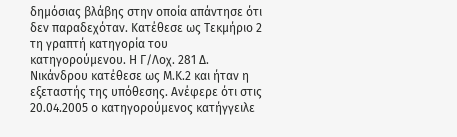δημόσιας βλάβης στην οποία απάντησε ότι δεν παραδεχόταν. Κατέθεσε ως Τεκμήριο 2 τη γραπτή κατηγορία του κατηγορούμενου. Η Γ/Λοχ. 281 Δ. Νικάνδρου κατέθεσε ως Μ.Κ.2 και ήταν η εξεταστής της υπόθεσης. Ανέφερε ότι στις 20.04.2005 ο κατηγορούμενος κατήγγειλε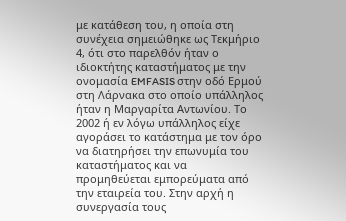με κατάθεση του, η οποία στη συνέχεια σημειώθηκε ως Τεκμήριο 4, ότι στο παρελθόν ήταν ο ιδιοκτήτης καταστήματος με την ονομασία EMFASIS στην οδό Ερμού στη Λάρνακα στο οποίο υπάλληλος ήταν η Μαργαρίτα Αντωνίου. Το 2002 ή εν λόγω υπάλληλος είχε αγοράσει το κατάστημα με τον όρο να διατηρήσει την επωνυμία του καταστήματος και να προμηθεύεται εμπορεύματα από την εταιρεία του. Στην αρχή η συνεργασία τους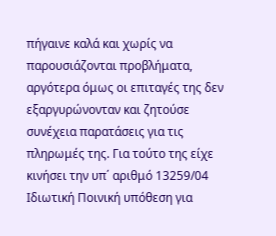πήγαινε καλά και χωρίς να παρουσιάζονται προβλήματα, αργότερα όμως οι επιταγές της δεν εξαργυρώνονταν και ζητούσε συνέχεια παρατάσεις για τις πληρωμές της. Για τούτο της είχε κινήσει την υπ΄ αριθμό 13259/04 Ιδιωτική Ποινική υπόθεση για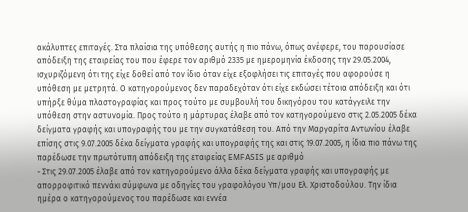ακάλυπτες επιταγές. Στα πλαίσια της υπόθεσης αυτής η πιο πάνω, όπως ανέφερε, του παρουσίασε απόδειξη της εταιρείας του που έφερε τον αριθμό 2335 με ημερομηνία έκδοσης την 29.05.2004, ισχυριζόμενη ότι της είχε δοθεί από τον ίδιο όταν είχε εξοφλήσει τις επιταγές που αφορούσε η υπόθεση με μετρητά. Ο κατηγορούμενος δεν παραδεχόταν ότι είχε εκδώσει τέτοια απόδειξη και ότι υπήρξε θύμα πλαστογραφίας και προς τούτο με συμβουλή του δικηγόρου του κατάγγειλε την υπόθεση στην αστυνομία. Προς τούτο η μάρτυρας έλαβε από τον κατηγορούμενο στις 2.05.2005 δέκα δείγματα γραφής και υπογραφής του με την συγκατάθεση του. Από την Μαργαρίτα Αντωνίου έλαβε επίσης στις 9.07.2005 δέκα δείγματα γραφής και υπογραφής της και στις 19.07.2005, η ίδια πιο πάνω της παρέδωσε την πρωτότυπη απόδειξη της εταιρείας EMFASIS με αριθμό
- Στις 29.07.2005 έλαβε από τον κατηγορούμενο άλλα δέκα δείγματα γραφής και υπογραφής με απορροφιτικό πεννάκι σύμφωνα με οδηγίες του γραφολόγου Υπ/μου Ελ. Χριστοδούλου. Την ίδια ημέρα ο κατηγορούμενος του παρέδωσε και εννέα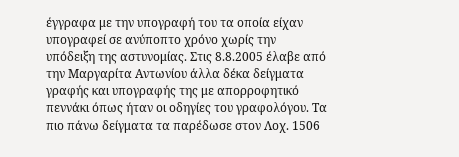έγγραφα με την υπογραφή του τα οποία είχαν υπογραφεί σε ανύποπτο χρόνο χωρίς την υπόδειξη της αστυνομίας. Στις 8.8.2005 έλαβε από την Μαργαρίτα Αντωνίου άλλα δέκα δείγματα γραφής και υπογραφής της με απορροφητικό πεννάκι όπως ήταν οι οδηγίες του γραφολόγου. Τα πιο πάνω δείγματα τα παρέδωσε στον Λοχ. 1506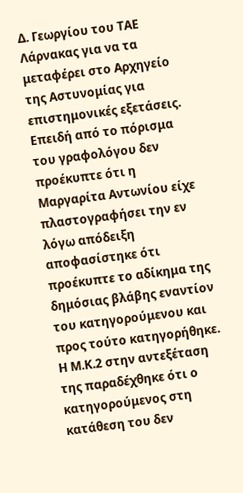Δ. Γεωργίου του ΤΑΕ Λάρνακας για να τα μεταφέρει στο Αρχηγείο της Αστυνομίας για επιστημονικές εξετάσεις. Επειδή από το πόρισμα του γραφολόγου δεν προέκυπτε ότι η Μαργαρίτα Αντωνίου είχε πλαστογραφήσει την εν λόγω απόδειξη αποφασίστηκε ότι προέκυπτε το αδίκημα της δημόσιας βλάβης εναντίον του κατηγορούμενου και προς τούτο κατηγορήθηκε. Η Μ.Κ.2 στην αντεξέταση της παραδέχθηκε ότι ο κατηγορούμενος στη κατάθεση του δεν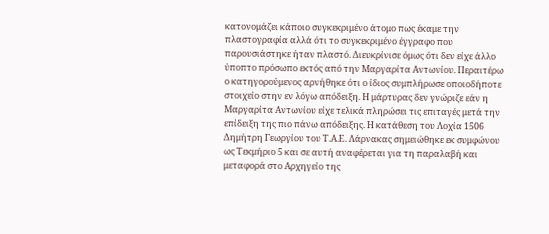κατονομάζει κάποιο συγκεκριμένο άτομο πως έκαμε την πλαστογραφία αλλά ότι το συγκεκριμένο έγγραφο που παρουσιάστηκε ήταν πλαστό. Διευκρίνισε όμως ότι δεν είχε άλλο ύποπτο πρόσωπο εκτός από την Μαργαρίτα Αντωνίου. Περαιτέρω ο κατηγορούμενος αρνήθηκε ότι ο ίδιος συμπλήρωσε οποιοδήποτε στοιχείο στην εν λόγω απόδειξη. Η μάρτυρας δεν γνώριζε εάν η Μαργαρίτα Αντωνίου είχε τελικά πληρώσει τις επιταγές μετά την επίδειξη της πιο πάνω απόδειξης. Η κατάθεση του Λοχία 1506 Δημήτρη Γεωργίου του Τ.Α.Ε. Λάρνακας σημειώθηκε εκ συμφώνου ως Τεκμήριο 5 και σε αυτή αναφέρεται για τη παραλαβή και μεταφορά στο Αρχηγείο της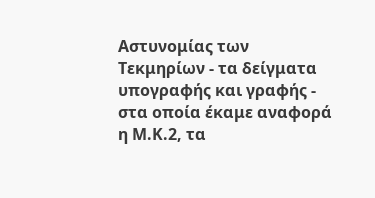Αστυνομίας των Τεκμηρίων - τα δείγματα υπογραφής και γραφής - στα οποία έκαμε αναφορά η Μ.Κ.2, τα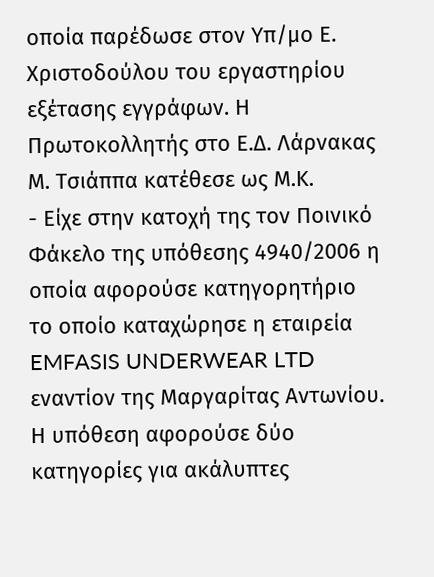οποία παρέδωσε στον Υπ/μο Ε. Χριστοδούλου του εργαστηρίου εξέτασης εγγράφων. Η Πρωτοκολλητής στο Ε.Δ. Λάρνακας Μ. Τσιάππα κατέθεσε ως Μ.Κ.
- Είχε στην κατοχή της τον Ποινικό Φάκελο της υπόθεσης 4940/2006 η οποία αφορούσε κατηγορητήριο το οποίο καταχώρησε η εταιρεία EMFASIS UNDERWEAR LTD εναντίον της Μαργαρίτας Αντωνίου. Η υπόθεση αφορούσε δύο κατηγορίες για ακάλυπτες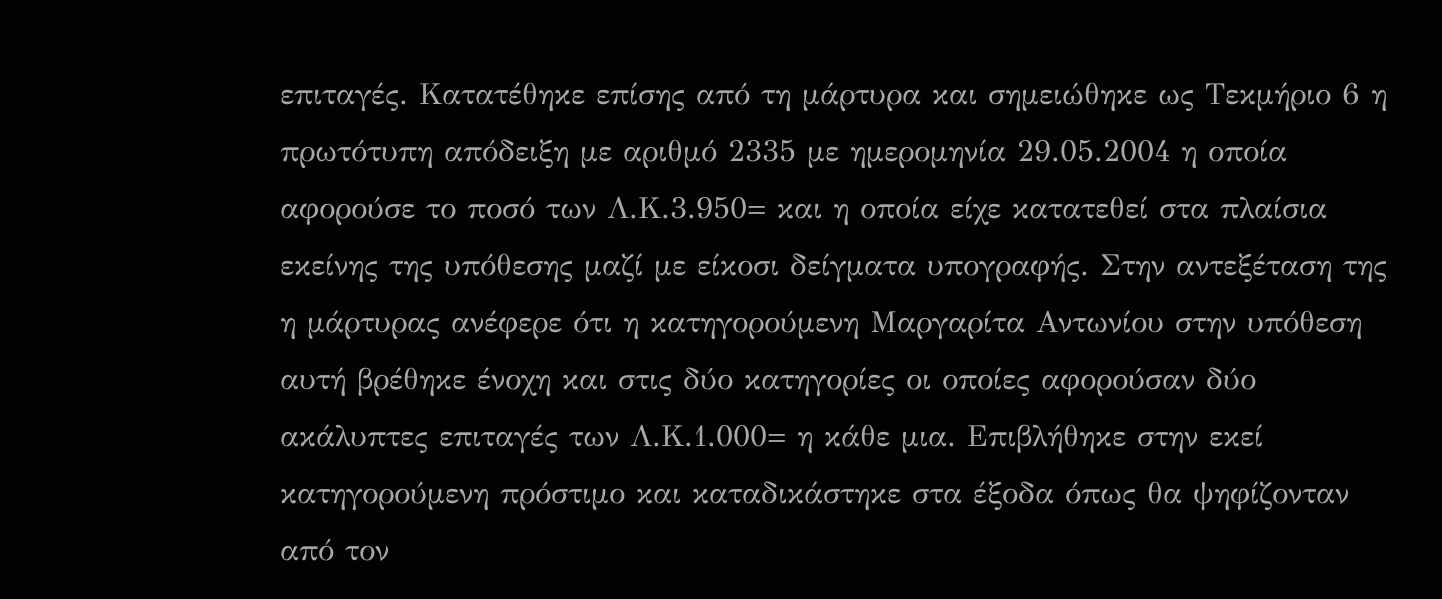επιταγές. Κατατέθηκε επίσης από τη μάρτυρα και σημειώθηκε ως Τεκμήριο 6 η πρωτότυπη απόδειξη με αριθμό 2335 με ημερομηνία 29.05.2004 η οποία αφορούσε το ποσό των Λ.Κ.3.950= και η οποία είχε κατατεθεί στα πλαίσια εκείνης της υπόθεσης μαζί με είκοσι δείγματα υπογραφής. Στην αντεξέταση της η μάρτυρας ανέφερε ότι η κατηγορούμενη Μαργαρίτα Αντωνίου στην υπόθεση αυτή βρέθηκε ένοχη και στις δύο κατηγορίες οι οποίες αφορούσαν δύο ακάλυπτες επιταγές των Λ.Κ.1.000= η κάθε μια. Επιβλήθηκε στην εκεί κατηγορούμενη πρόστιμο και καταδικάστηκε στα έξοδα όπως θα ψηφίζονταν από τον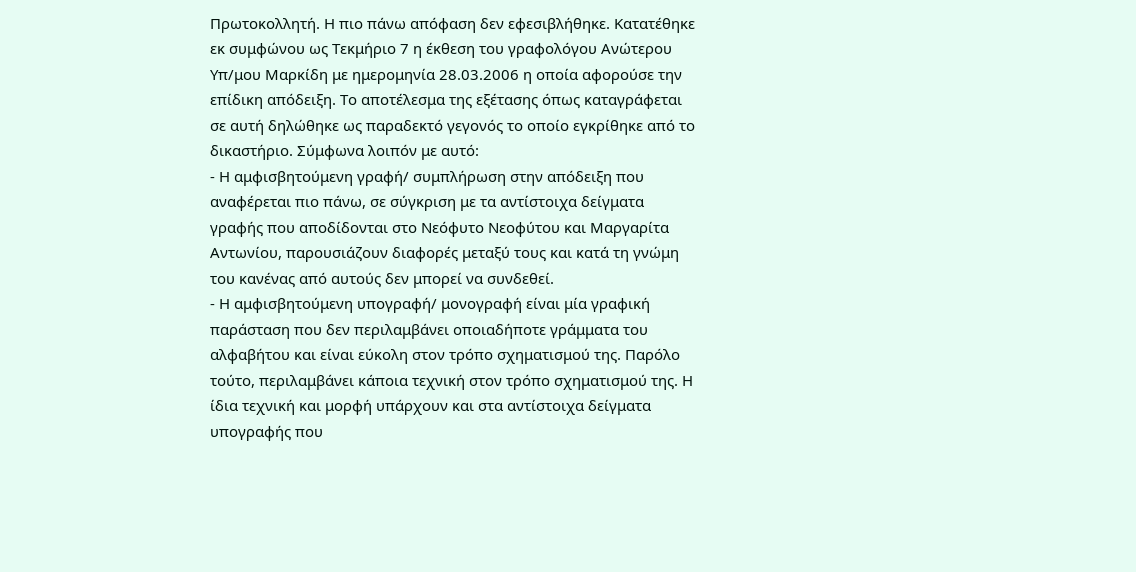Πρωτοκολλητή. Η πιο πάνω απόφαση δεν εφεσιβλήθηκε. Κατατέθηκε εκ συμφώνου ως Τεκμήριο 7 η έκθεση του γραφολόγου Ανώτερου Υπ/μου Μαρκίδη με ημερομηνία 28.03.2006 η οποία αφορούσε την επίδικη απόδειξη. Το αποτέλεσμα της εξέτασης όπως καταγράφεται σε αυτή δηλώθηκε ως παραδεκτό γεγονός το οποίο εγκρίθηκε από το δικαστήριο. Σύμφωνα λοιπόν με αυτό:
- Η αμφισβητούμενη γραφή/ συμπλήρωση στην απόδειξη που αναφέρεται πιο πάνω, σε σύγκριση με τα αντίστοιχα δείγματα γραφής που αποδίδονται στο Νεόφυτο Νεοφύτου και Μαργαρίτα Αντωνίου, παρουσιάζουν διαφορές μεταξύ τους και κατά τη γνώμη του κανένας από αυτούς δεν μπορεί να συνδεθεί.
- Η αμφισβητούμενη υπογραφή/ μονογραφή είναι μία γραφική παράσταση που δεν περιλαμβάνει οποιαδήποτε γράμματα του αλφαβήτου και είναι εύκολη στον τρόπο σχηματισμού της. Παρόλο τούτο, περιλαμβάνει κάποια τεχνική στον τρόπο σχηματισμού της. Η ίδια τεχνική και μορφή υπάρχουν και στα αντίστοιχα δείγματα υπογραφής που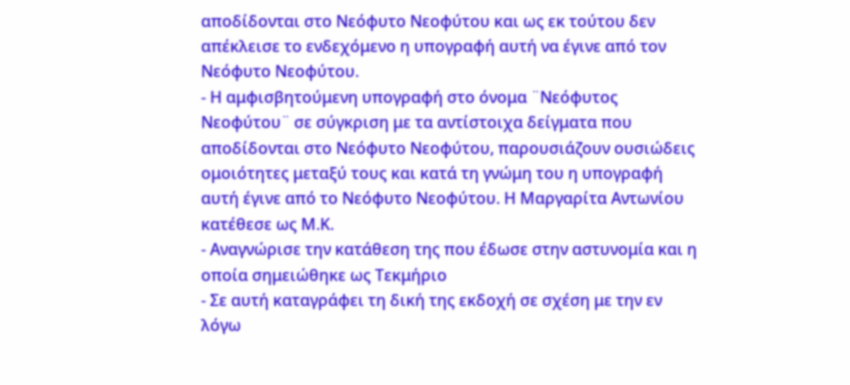αποδίδονται στο Νεόφυτο Νεοφύτου και ως εκ τούτου δεν απέκλεισε το ενδεχόμενο η υπογραφή αυτή να έγινε από τον Νεόφυτο Νεοφύτου.
- Η αμφισβητούμενη υπογραφή στο όνομα ¨Νεόφυτος Νεοφύτου¨ σε σύγκριση με τα αντίστοιχα δείγματα που αποδίδονται στο Νεόφυτο Νεοφύτου, παρουσιάζουν ουσιώδεις ομοιότητες μεταξύ τους και κατά τη γνώμη του η υπογραφή αυτή έγινε από το Νεόφυτο Νεοφύτου. Η Μαργαρίτα Αντωνίου κατέθεσε ως Μ.Κ.
- Αναγνώρισε την κατάθεση της που έδωσε στην αστυνομία και η οποία σημειώθηκε ως Τεκμήριο
- Σε αυτή καταγράφει τη δική της εκδοχή σε σχέση με την εν λόγω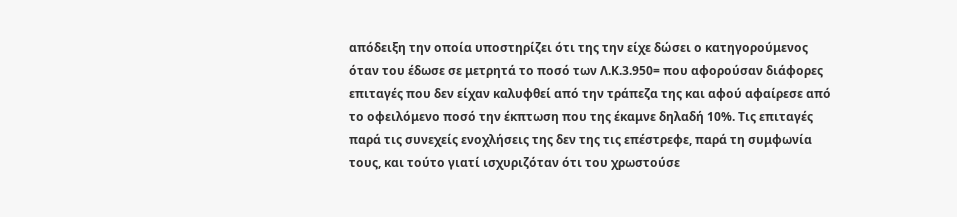απόδειξη την οποία υποστηρίζει ότι της την είχε δώσει ο κατηγορούμενος όταν του έδωσε σε μετρητά το ποσό των Λ.Κ.3.950= που αφορούσαν διάφορες επιταγές που δεν είχαν καλυφθεί από την τράπεζα της και αφού αφαίρεσε από το οφειλόμενο ποσό την έκπτωση που της έκαμνε δηλαδή 10%. Τις επιταγές παρά τις συνεχείς ενοχλήσεις της δεν της τις επέστρεφε, παρά τη συμφωνία τους, και τούτο γιατί ισχυριζόταν ότι του χρωστούσε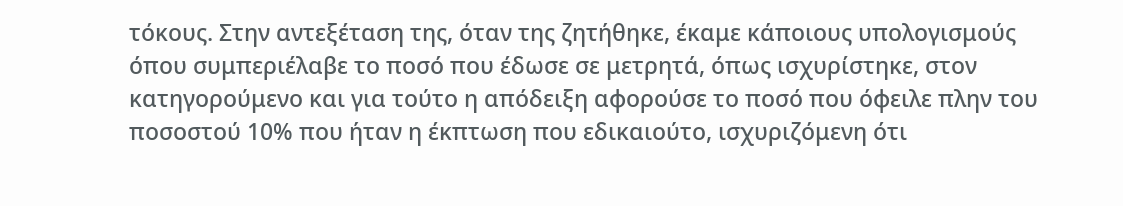τόκους. Στην αντεξέταση της, όταν της ζητήθηκε, έκαμε κάποιους υπολογισμούς όπου συμπεριέλαβε το ποσό που έδωσε σε μετρητά, όπως ισχυρίστηκε, στον κατηγορούμενο και για τούτο η απόδειξη αφορούσε το ποσό που όφειλε πλην του ποσοστού 10% που ήταν η έκπτωση που εδικαιούτο, ισχυριζόμενη ότι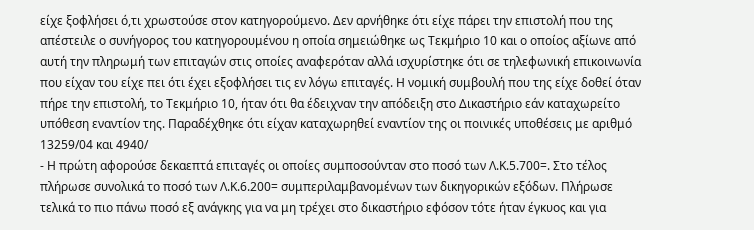είχε ξοφλήσει ό,τι χρωστούσε στον κατηγορούμενο. Δεν αρνήθηκε ότι είχε πάρει την επιστολή που της απέστειλε ο συνήγορος του κατηγορουμένου η οποία σημειώθηκε ως Τεκμήριο 10 και ο οποίος αξίωνε από αυτή την πληρωμή των επιταγών στις οποίες αναφερόταν αλλά ισχυρίστηκε ότι σε τηλεφωνική επικοινωνία που είχαν του είχε πει ότι έχει εξοφλήσει τις εν λόγω επιταγές. Η νομική συμβουλή που της είχε δοθεί όταν πήρε την επιστολή, το Τεκμήριο 10, ήταν ότι θα έδειχναν την απόδειξη στο Δικαστήριο εάν καταχωρείτο υπόθεση εναντίον της. Παραδέχθηκε ότι είχαν καταχωρηθεί εναντίον της οι ποινικές υποθέσεις με αριθμό 13259/04 και 4940/
- Η πρώτη αφορούσε δεκαεπτά επιταγές οι οποίες συμποσούνταν στο ποσό των Λ.Κ.5.700=. Στο τέλος πλήρωσε συνολικά το ποσό των Λ.Κ.6.200= συμπεριλαμβανομένων των δικηγορικών εξόδων. Πλήρωσε τελικά το πιο πάνω ποσό εξ ανάγκης για να μη τρέχει στο δικαστήριο εφόσον τότε ήταν έγκυος και για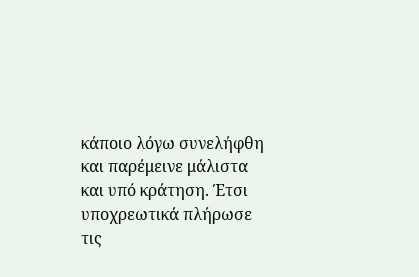κάποιο λόγω συνελήφθη και παρέμεινε μάλιστα και υπό κράτηση. Έτσι υποχρεωτικά πλήρωσε τις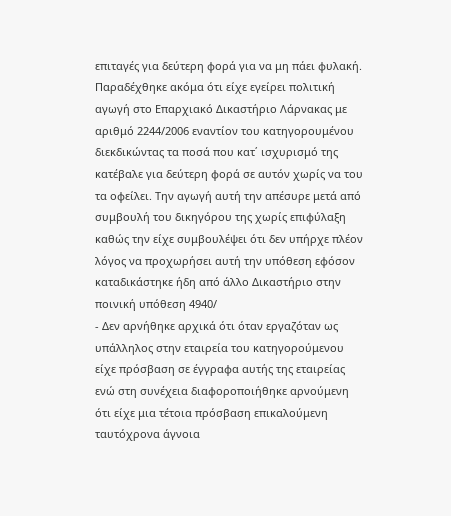επιταγές για δεύτερη φορά για να μη πάει φυλακή. Παραδέχθηκε ακόμα ότι είχε εγείρει πολιτική αγωγή στο Επαρχιακό Δικαστήριο Λάρνακας με αριθμό 2244/2006 εναντίον του κατηγορουμένου διεκδικώντας τα ποσά που κατ΄ ισχυρισμό της κατέβαλε για δεύτερη φορά σε αυτόν χωρίς να του τα οφείλει. Την αγωγή αυτή την απέσυρε μετά από συμβουλή του δικηγόρου της χωρίς επιφύλαξη καθώς την είχε συμβουλέψει ότι δεν υπήρχε πλέον λόγος να προχωρήσει αυτή την υπόθεση εφόσον καταδικάστηκε ήδη από άλλο Δικαστήριο στην ποινική υπόθεση 4940/
- Δεν αρνήθηκε αρχικά ότι όταν εργαζόταν ως υπάλληλος στην εταιρεία του κατηγορούμενου είχε πρόσβαση σε έγγραφα αυτής της εταιρείας ενώ στη συνέχεια διαφοροποιήθηκε αρνούμενη ότι είχε μια τέτοια πρόσβαση επικαλούμενη ταυτόχρονα άγνοια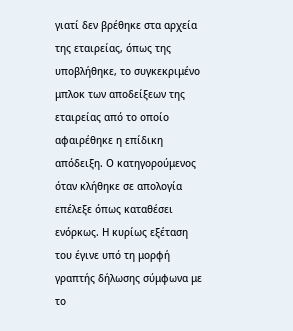γιατί δεν βρέθηκε στα αρχεία της εταιρείας, όπως της υποβλήθηκε, το συγκεκριμένο μπλοκ των αποδείξεων της εταιρείας από το οποίο αφαιρέθηκε η επίδικη απόδειξη. Ο κατηγορούμενος όταν κλήθηκε σε απολογία επέλεξε όπως καταθέσει ενόρκως. Η κυρίως εξέταση του έγινε υπό τη μορφή γραπτής δήλωσης σύμφωνα με το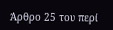Άρθρο 25 του περί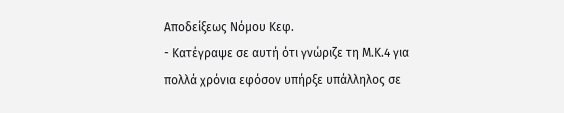Αποδείξεως Νόμου Κεφ.
- Κατέγραψε σε αυτή ότι γνώριζε τη Μ.Κ.4 για πολλά χρόνια εφόσον υπήρξε υπάλληλος σε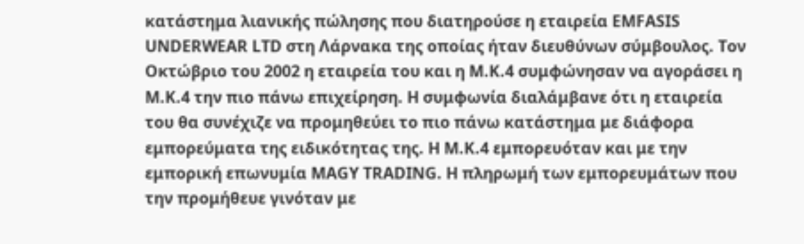κατάστημα λιανικής πώλησης που διατηρούσε η εταιρεία EMFASIS UNDERWEAR LTD στη Λάρνακα της οποίας ήταν διευθύνων σύμβουλος. Τον Οκτώβριο του 2002 η εταιρεία του και η Μ.Κ.4 συμφώνησαν να αγοράσει η Μ.Κ.4 την πιο πάνω επιχείρηση. Η συμφωνία διαλάμβανε ότι η εταιρεία του θα συνέχιζε να προμηθεύει το πιο πάνω κατάστημα με διάφορα εμπορεύματα της ειδικότητας της. Η Μ.Κ.4 εμπορευόταν και με την εμπορική επωνυμία MAGY TRADING. Η πληρωμή των εμπορευμάτων που την προμήθευε γινόταν με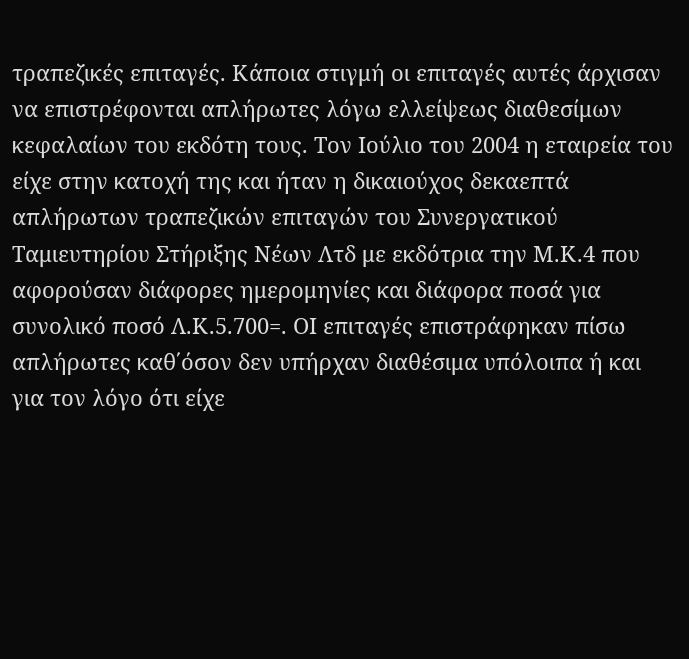τραπεζικές επιταγές. Κάποια στιγμή οι επιταγές αυτές άρχισαν να επιστρέφονται απλήρωτες λόγω ελλείψεως διαθεσίμων κεφαλαίων του εκδότη τους. Τον Ιούλιο του 2004 η εταιρεία του είχε στην κατοχή της και ήταν η δικαιούχος δεκαεπτά απλήρωτων τραπεζικών επιταγών του Συνεργατικού Ταμιευτηρίου Στήριξης Νέων Λτδ με εκδότρια την Μ.Κ.4 που αφορούσαν διάφορες ημερομηνίες και διάφορα ποσά για συνολικό ποσό Λ.Κ.5.700=. ΟΙ επιταγές επιστράφηκαν πίσω απλήρωτες καθ΄όσον δεν υπήρχαν διαθέσιμα υπόλοιπα ή και για τον λόγο ότι είχε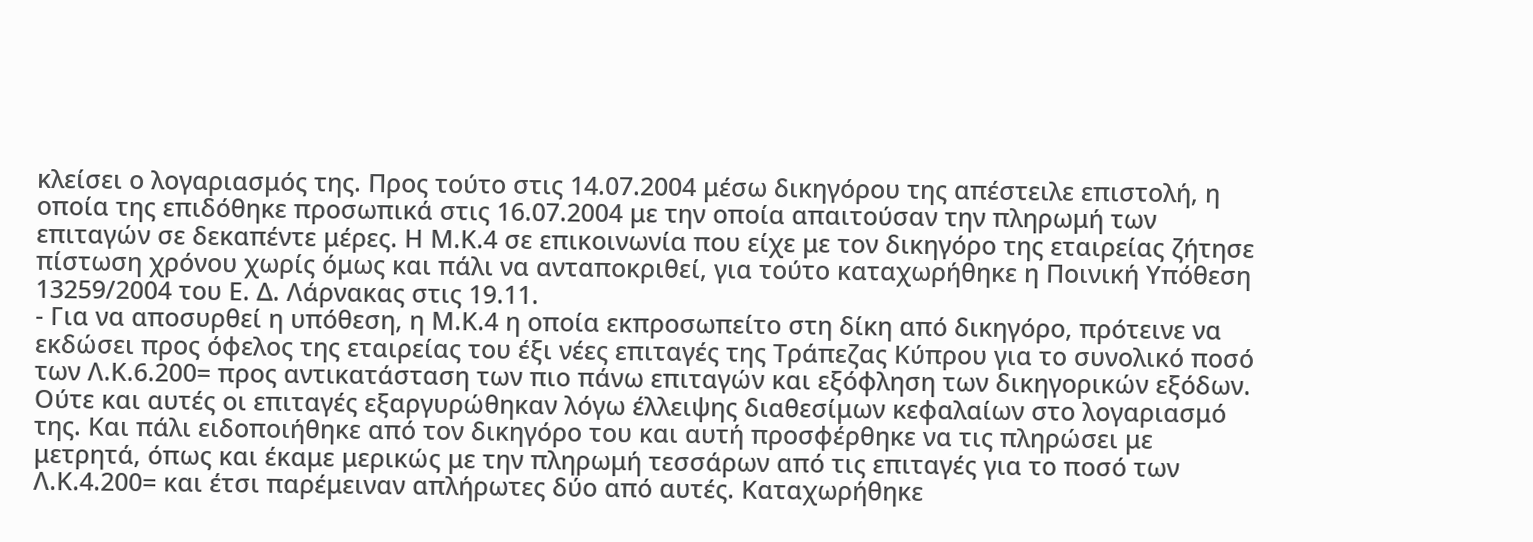κλείσει ο λογαριασμός της. Προς τούτο στις 14.07.2004 μέσω δικηγόρου της απέστειλε επιστολή, η οποία της επιδόθηκε προσωπικά στις 16.07.2004 με την οποία απαιτούσαν την πληρωμή των επιταγών σε δεκαπέντε μέρες. Η Μ.Κ.4 σε επικοινωνία που είχε με τον δικηγόρο της εταιρείας ζήτησε πίστωση χρόνου χωρίς όμως και πάλι να ανταποκριθεί, για τούτο καταχωρήθηκε η Ποινική Υπόθεση 13259/2004 του Ε. Δ. Λάρνακας στις 19.11.
- Για να αποσυρθεί η υπόθεση, η Μ.Κ.4 η οποία εκπροσωπείτο στη δίκη από δικηγόρο, πρότεινε να εκδώσει προς όφελος της εταιρείας του έξι νέες επιταγές της Τράπεζας Κύπρου για το συνολικό ποσό των Λ.Κ.6.200= προς αντικατάσταση των πιο πάνω επιταγών και εξόφληση των δικηγορικών εξόδων. Ούτε και αυτές οι επιταγές εξαργυρώθηκαν λόγω έλλειψης διαθεσίμων κεφαλαίων στο λογαριασμό της. Και πάλι ειδοποιήθηκε από τον δικηγόρο του και αυτή προσφέρθηκε να τις πληρώσει με μετρητά, όπως και έκαμε μερικώς με την πληρωμή τεσσάρων από τις επιταγές για το ποσό των Λ.Κ.4.200= και έτσι παρέμειναν απλήρωτες δύο από αυτές. Καταχωρήθηκε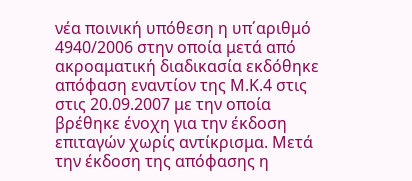νέα ποινική υπόθεση η υπ΄αριθμό 4940/2006 στην οποία μετά από ακροαματική διαδικασία εκδόθηκε απόφαση εναντίον της Μ.Κ.4 στις στις 20.09.2007 με την οποία βρέθηκε ένοχη για την έκδοση επιταγών χωρίς αντίκρισμα. Μετά την έκδοση της απόφασης η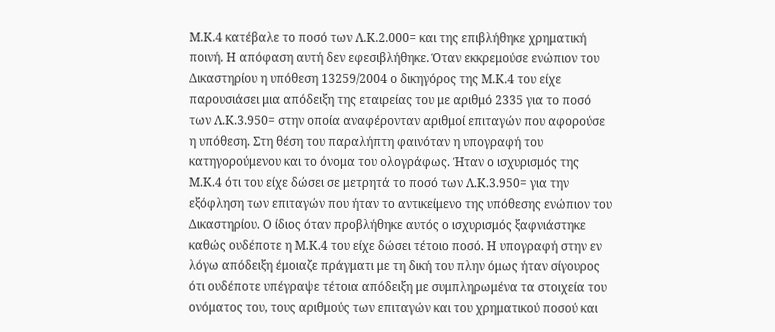Μ.Κ.4 κατέβαλε το ποσό των Λ.Κ.2.000= και της επιβλήθηκε χρηματική ποινή. Η απόφαση αυτή δεν εφεσιβλήθηκε. Όταν εκκρεμούσε ενώπιον του Δικαστηρίου η υπόθεση 13259/2004 ο δικηγόρος της Μ.Κ.4 του είχε παρουσιάσει μια απόδειξη της εταιρείας του με αριθμό 2335 για το ποσό των Λ.Κ.3.950= στην οποία αναφέρονταν αριθμοί επιταγών που αφορούσε η υπόθεση. Στη θέση του παραλήπτη φαινόταν η υπογραφή του κατηγορούμενου και το όνομα του ολογράφως. Ήταν ο ισχυρισμός της Μ.Κ.4 ότι του είχε δώσει σε μετρητά το ποσό των Λ.Κ.3.950= για την εξόφληση των επιταγών που ήταν το αντικείμενο της υπόθεσης ενώπιον του Δικαστηρίου. Ο ίδιος όταν προβλήθηκε αυτός ο ισχυρισμός ξαφνιάστηκε καθώς ουδέποτε η Μ.Κ.4 του είχε δώσει τέτοιο ποσό. Η υπογραφή στην εν λόγω απόδειξη έμοιαζε πράγματι με τη δική του πλην όμως ήταν σίγουρος ότι ουδέποτε υπέγραψε τέτοια απόδειξη με συμπληρωμένα τα στοιχεία του ονόματος του, τους αριθμούς των επιταγών και του χρηματικού ποσού και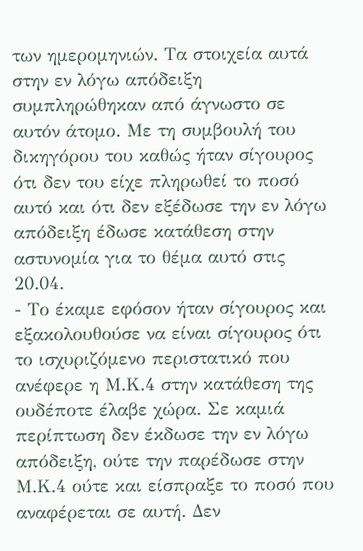των ημερομηνιών. Τα στοιχεία αυτά στην εν λόγω απόδειξη συμπληρώθηκαν από άγνωστο σε αυτόν άτομο. Με τη συμβουλή του δικηγόρου του καθώς ήταν σίγουρος ότι δεν του είχε πληρωθεί το ποσό αυτό και ότι δεν εξέδωσε την εν λόγω απόδειξη έδωσε κατάθεση στην αστυνομία για το θέμα αυτό στις 20.04.
- Το έκαμε εφόσον ήταν σίγουρος και εξακολουθούσε να είναι σίγουρος ότι το ισχυριζόμενο περιστατικό που ανέφερε η Μ.Κ.4 στην κατάθεση της ουδέποτε έλαβε χώρα. Σε καμιά περίπτωση δεν έκδωσε την εν λόγω απόδειξη, ούτε την παρέδωσε στην Μ.Κ.4 ούτε και είσπραξε το ποσό που αναφέρεται σε αυτή. Δεν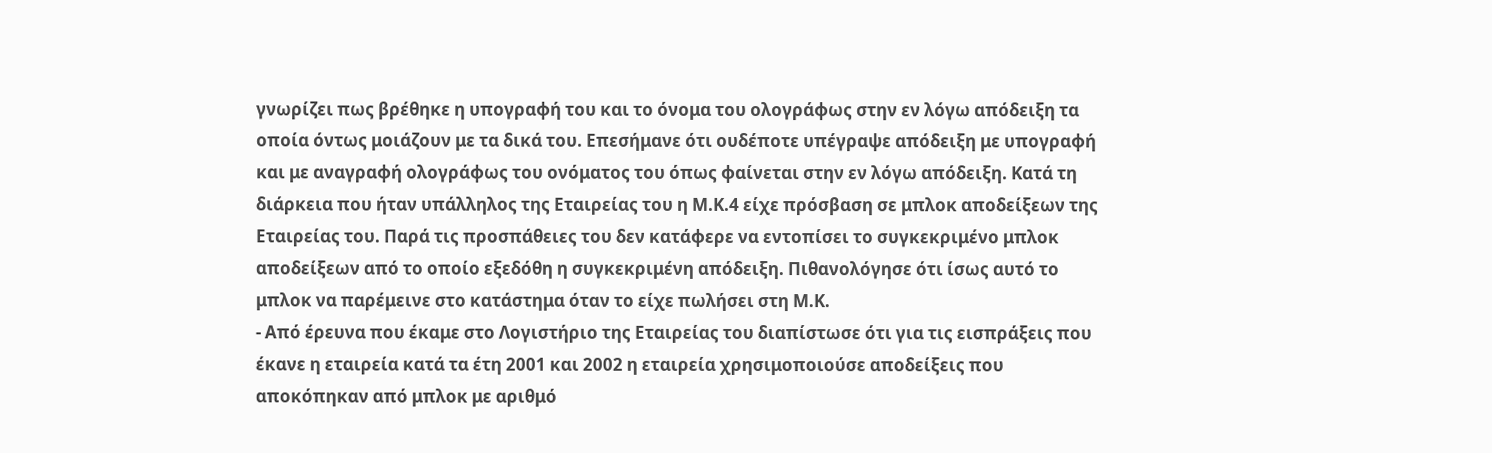γνωρίζει πως βρέθηκε η υπογραφή του και το όνομα του ολογράφως στην εν λόγω απόδειξη τα οποία όντως μοιάζουν με τα δικά του. Επεσήμανε ότι ουδέποτε υπέγραψε απόδειξη με υπογραφή και με αναγραφή ολογράφως του ονόματος του όπως φαίνεται στην εν λόγω απόδειξη. Κατά τη διάρκεια που ήταν υπάλληλος της Εταιρείας του η Μ.Κ.4 είχε πρόσβαση σε μπλοκ αποδείξεων της Εταιρείας του. Παρά τις προσπάθειες του δεν κατάφερε να εντοπίσει το συγκεκριμένο μπλοκ αποδείξεων από το οποίο εξεδόθη η συγκεκριμένη απόδειξη. Πιθανολόγησε ότι ίσως αυτό το μπλοκ να παρέμεινε στο κατάστημα όταν το είχε πωλήσει στη Μ.Κ.
- Από έρευνα που έκαμε στο Λογιστήριο της Εταιρείας του διαπίστωσε ότι για τις εισπράξεις που έκανε η εταιρεία κατά τα έτη 2001 και 2002 η εταιρεία χρησιμοποιούσε αποδείξεις που αποκόπηκαν από μπλοκ με αριθμό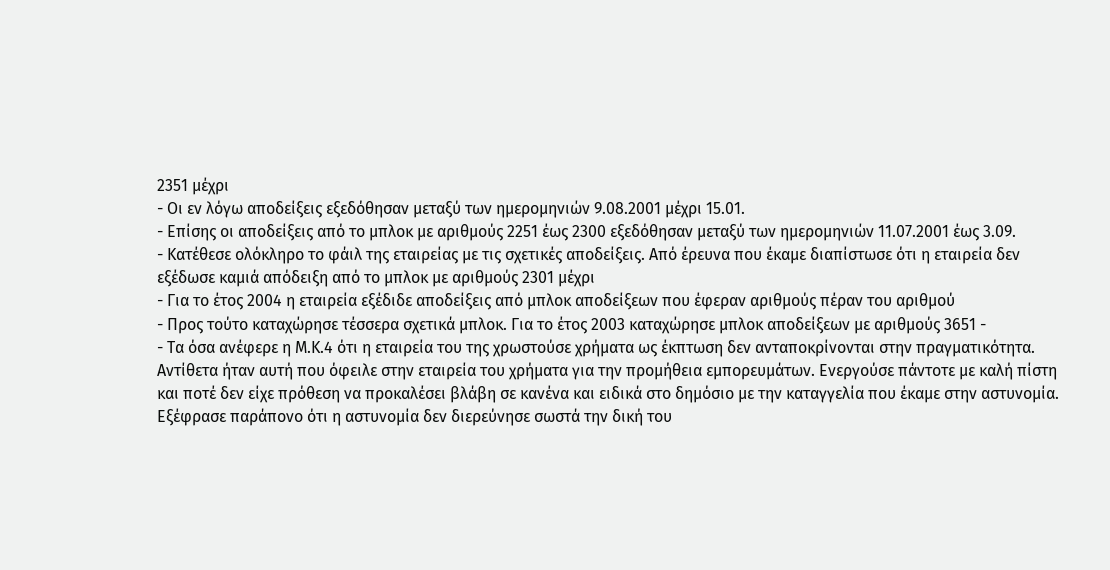2351 μέχρι
- Οι εν λόγω αποδείξεις εξεδόθησαν μεταξύ των ημερομηνιών 9.08.2001 μέχρι 15.01.
- Επίσης οι αποδείξεις από το μπλοκ με αριθμούς 2251 έως 2300 εξεδόθησαν μεταξύ των ημερομηνιών 11.07.2001 έως 3.09.
- Κατέθεσε ολόκληρο το φάιλ της εταιρείας με τις σχετικές αποδείξεις. Από έρευνα που έκαμε διαπίστωσε ότι η εταιρεία δεν εξέδωσε καμιά απόδειξη από το μπλοκ με αριθμούς 2301 μέχρι
- Για το έτος 2004 η εταιρεία εξέδιδε αποδείξεις από μπλοκ αποδείξεων που έφεραν αριθμούς πέραν του αριθμού
- Προς τούτο καταχώρησε τέσσερα σχετικά μπλοκ. Για το έτος 2003 καταχώρησε μπλοκ αποδείξεων με αριθμούς 3651 -
- Τα όσα ανέφερε η Μ.Κ.4 ότι η εταιρεία του της χρωστούσε χρήματα ως έκπτωση δεν ανταποκρίνονται στην πραγματικότητα. Αντίθετα ήταν αυτή που όφειλε στην εταιρεία του χρήματα για την προμήθεια εμπορευμάτων. Ενεργούσε πάντοτε με καλή πίστη και ποτέ δεν είχε πρόθεση να προκαλέσει βλάβη σε κανένα και ειδικά στο δημόσιο με την καταγγελία που έκαμε στην αστυνομία. Εξέφρασε παράπονο ότι η αστυνομία δεν διερεύνησε σωστά την δική του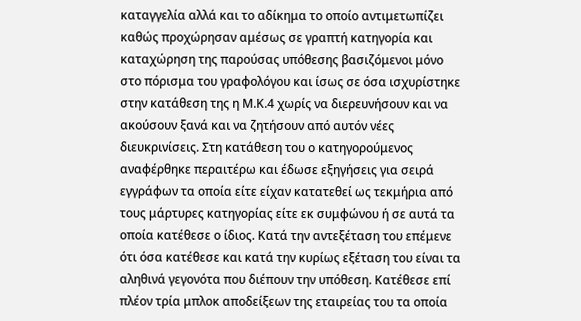καταγγελία αλλά και το αδίκημα το οποίο αντιμετωπίζει καθώς προχώρησαν αμέσως σε γραπτή κατηγορία και καταχώρηση της παρούσας υπόθεσης βασιζόμενοι μόνο στο πόρισμα του γραφολόγου και ίσως σε όσα ισχυρίστηκε στην κατάθεση της η Μ.Κ.4 χωρίς να διερευνήσουν και να ακούσουν ξανά και να ζητήσουν από αυτόν νέες διευκρινίσεις. Στη κατάθεση του ο κατηγορούμενος αναφέρθηκε περαιτέρω και έδωσε εξηγήσεις για σειρά εγγράφων τα οποία είτε είχαν κατατεθεί ως τεκμήρια από τους μάρτυρες κατηγορίας είτε εκ συμφώνου ή σε αυτά τα οποία κατέθεσε ο ίδιος. Κατά την αντεξέταση του επέμενε ότι όσα κατέθεσε και κατά την κυρίως εξέταση του είναι τα αληθινά γεγονότα που διέπουν την υπόθεση. Κατέθεσε επί πλέον τρία μπλοκ αποδείξεων της εταιρείας του τα οποία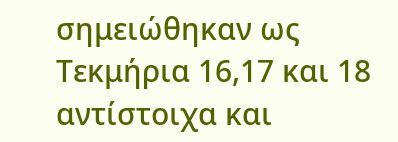σημειώθηκαν ως Τεκμήρια 16,17 και 18 αντίστοιχα και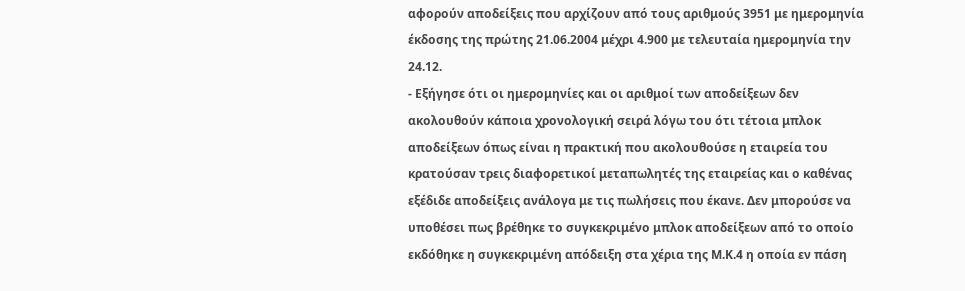αφορούν αποδείξεις που αρχίζουν από τους αριθμούς 3951 με ημερομηνία έκδοσης της πρώτης 21.06.2004 μέχρι 4.900 με τελευταία ημερομηνία την 24.12.
- Εξήγησε ότι οι ημερομηνίες και οι αριθμοί των αποδείξεων δεν ακολουθούν κάποια χρονολογική σειρά λόγω του ότι τέτοια μπλοκ αποδείξεων όπως είναι η πρακτική που ακολουθούσε η εταιρεία του κρατούσαν τρεις διαφορετικοί μεταπωλητές της εταιρείας και ο καθένας εξέδιδε αποδείξεις ανάλογα με τις πωλήσεις που έκανε. Δεν μπορούσε να υποθέσει πως βρέθηκε το συγκεκριμένο μπλοκ αποδείξεων από το οποίο εκδόθηκε η συγκεκριμένη απόδειξη στα χέρια της Μ.Κ.4 η οποία εν πάση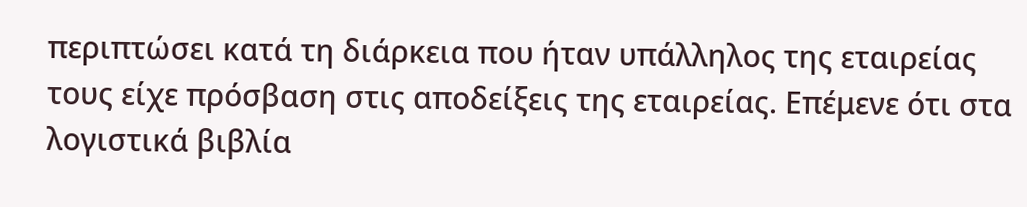περιπτώσει κατά τη διάρκεια που ήταν υπάλληλος της εταιρείας τους είχε πρόσβαση στις αποδείξεις της εταιρείας. Επέμενε ότι στα λογιστικά βιβλία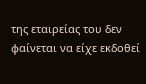της εταιρείας του δεν φαίνεται να είχε εκδοθεί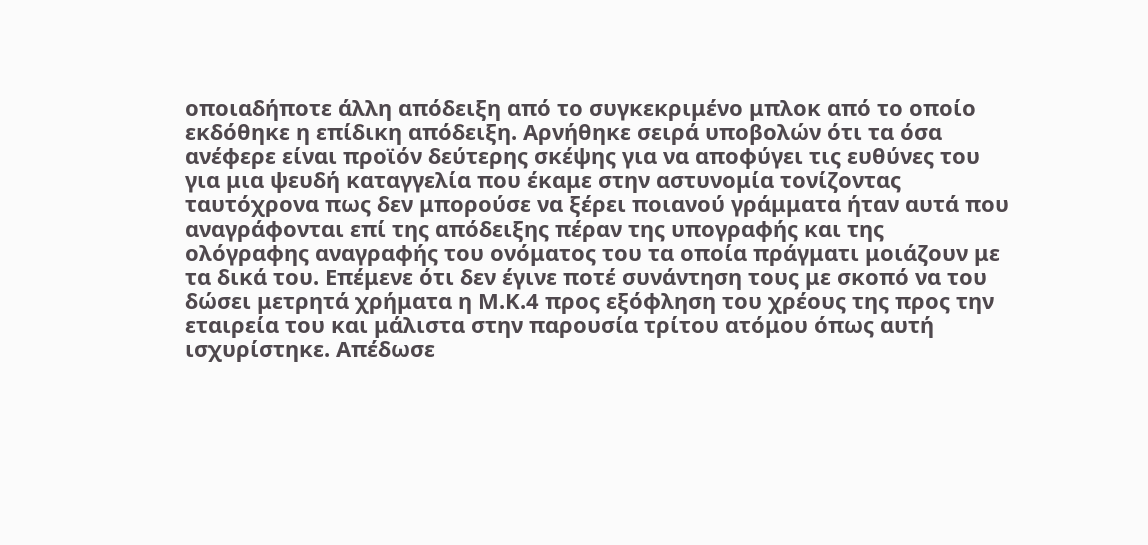οποιαδήποτε άλλη απόδειξη από το συγκεκριμένο μπλοκ από το οποίο εκδόθηκε η επίδικη απόδειξη. Αρνήθηκε σειρά υποβολών ότι τα όσα ανέφερε είναι προϊόν δεύτερης σκέψης για να αποφύγει τις ευθύνες του για μια ψευδή καταγγελία που έκαμε στην αστυνομία τονίζοντας ταυτόχρονα πως δεν μπορούσε να ξέρει ποιανού γράμματα ήταν αυτά που αναγράφονται επί της απόδειξης πέραν της υπογραφής και της ολόγραφης αναγραφής του ονόματος του τα οποία πράγματι μοιάζουν με τα δικά του. Επέμενε ότι δεν έγινε ποτέ συνάντηση τους με σκοπό να του δώσει μετρητά χρήματα η Μ.Κ.4 προς εξόφληση του χρέους της προς την εταιρεία του και μάλιστα στην παρουσία τρίτου ατόμου όπως αυτή ισχυρίστηκε. Απέδωσε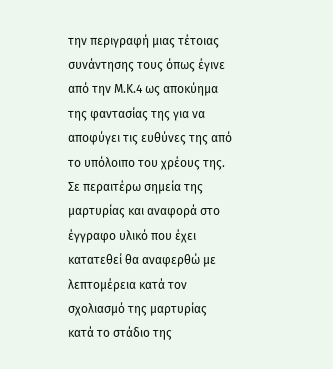την περιγραφή μιας τέτοιας συνάντησης τους όπως έγινε από την Μ.Κ.4 ως αποκύημα της φαντασίας της για να αποφύγει τις ευθύνες της από το υπόλοιπο του χρέους της. Σε περαιτέρω σημεία της μαρτυρίας και αναφορά στο έγγραφο υλικό που έχει κατατεθεί θα αναφερθώ με λεπτομέρεια κατά τον σχολιασμό της μαρτυρίας κατά το στάδιο της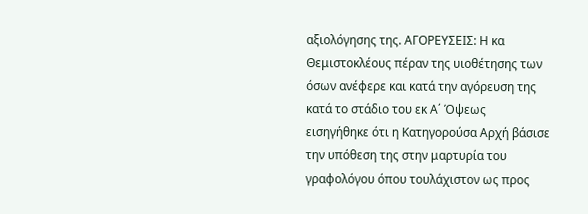αξιολόγησης της. ΑΓΟΡΕΥΣΕΙΣ: Η κα Θεμιστοκλέους πέραν της υιοθέτησης των όσων ανέφερε και κατά την αγόρευση της κατά το στάδιο του εκ Α΄ Όψεως εισηγήθηκε ότι η Κατηγορούσα Αρχή βάσισε την υπόθεση της στην μαρτυρία του γραφολόγου όπου τουλάχιστον ως προς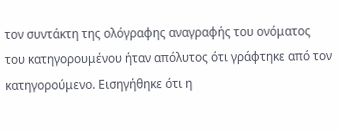τον συντάκτη της ολόγραφης αναγραφής του ονόματος του κατηγορουμένου ήταν απόλυτος ότι γράφτηκε από τον κατηγορούμενο. Εισηγήθηκε ότι η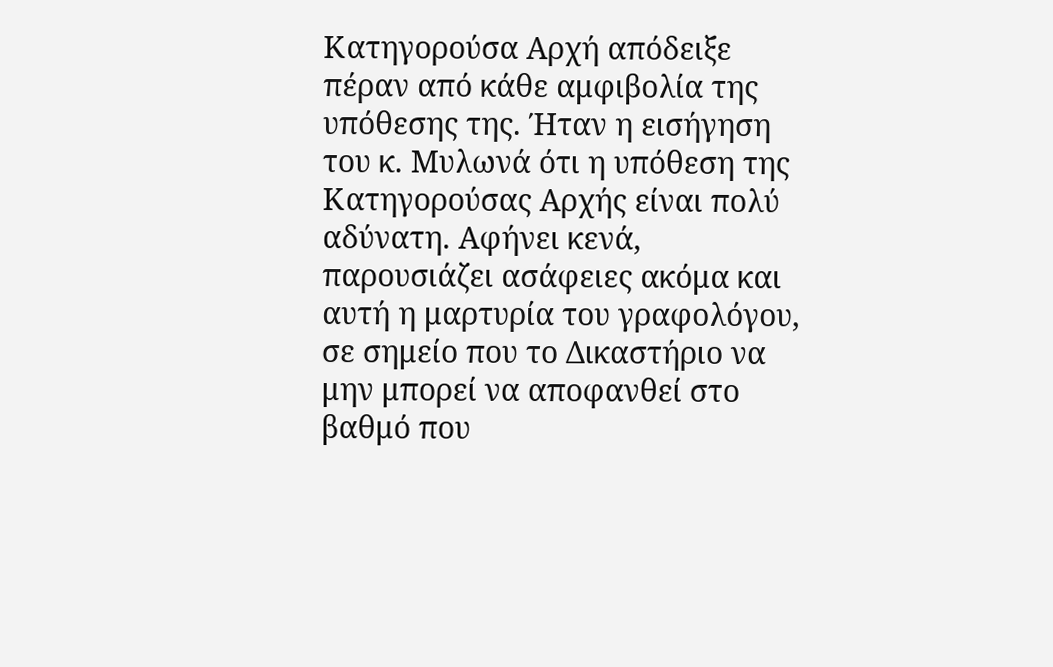Κατηγορούσα Αρχή απόδειξε πέραν από κάθε αμφιβολία της υπόθεσης της. Ήταν η εισήγηση του κ. Μυλωνά ότι η υπόθεση της Κατηγορούσας Αρχής είναι πολύ αδύνατη. Αφήνει κενά, παρουσιάζει ασάφειες ακόμα και αυτή η μαρτυρία του γραφολόγου, σε σημείο που το Δικαστήριο να μην μπορεί να αποφανθεί στο βαθμό που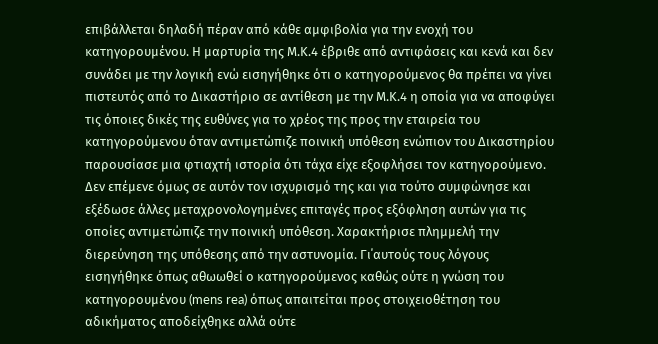επιβάλλεται δηλαδή πέραν από κάθε αμφιβολία για την ενοχή του κατηγορουμένου. Η μαρτυρία της Μ.Κ.4 έβριθε από αντιφάσεις και κενά και δεν συνάδει με την λογική ενώ εισηγήθηκε ότι ο κατηγορούμενος θα πρέπει να γίνει πιστευτός από το Δικαστήριο σε αντίθεση με την Μ.Κ.4 η οποία για να αποφύγει τις όποιες δικές της ευθύνες για το χρέος της προς την εταιρεία του κατηγορούμενου όταν αντιμετώπιζε ποινική υπόθεση ενώπιον του Δικαστηρίου παρουσίασε μια φτιαχτή ιστορία ότι τάχα είχε εξοφλήσει τον κατηγορούμενο. Δεν επέμενε όμως σε αυτόν τον ισχυρισμό της και για τούτο συμφώνησε και εξέδωσε άλλες μεταχρονολογημένες επιταγές προς εξόφληση αυτών για τις οποίες αντιμετώπιζε την ποινική υπόθεση. Χαρακτήρισε πλημμελή την διερεύνηση της υπόθεσης από την αστυνομία. Γι΄αυτούς τους λόγους εισηγήθηκε όπως αθωωθεί ο κατηγορούμενος καθώς ούτε η γνώση του κατηγορουμένου (mens rea) όπως απαιτείται προς στοιχειοθέτηση του αδικήματος αποδείχθηκε αλλά ούτε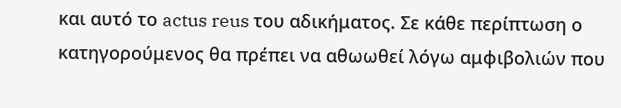και αυτό το actus reus του αδικήματος. Σε κάθε περίπτωση ο κατηγορούμενος θα πρέπει να αθωωθεί λόγω αμφιβολιών που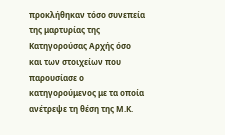προκλήθηκαν τόσο συνεπεία της μαρτυρίας της Κατηγορούσας Αρχής όσο και των στοιχείων που παρουσίασε ο κατηγορούμενος με τα οποία ανέτρεψε τη θέση της Μ.Κ.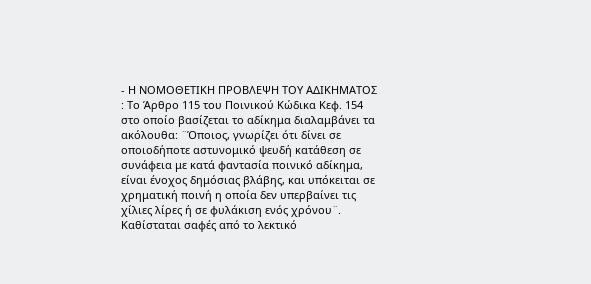- Η ΝΟΜΟΘΕΤΙΚΗ ΠΡΟΒΛΕΨΗ ΤΟΥ ΑΔΙΚΗΜΑΤΟΣ : Το Άρθρο 115 του Ποινικού Κώδικα Κεφ. 154 στο οποίο βασίζεται το αδίκημα διαλαμβάνει τα ακόλουθα: ¨Όποιος, γνωρίζει ότι δίνει σε οποιοδήποτε αστυνομικό ψευδή κατάθεση σε συνάφεια με κατά φαντασία ποινικό αδίκημα, είναι ένοχος δημόσιας βλάβης, και υπόκειται σε χρηματική ποινή η οποία δεν υπερβαίνει τις χίλιες λίρες ή σε φυλάκιση ενός χρόνου¨. Καθίσταται σαφές από το λεκτικό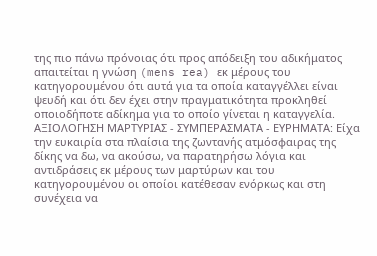της πιο πάνω πρόνοιας ότι προς απόδειξη του αδικήματος απαιτείται η γνώση (mens rea) εκ μέρους του κατηγορουμένου ότι αυτά για τα οποία καταγγέλλει είναι ψευδή και ότι δεν έχει στην πραγματικότητα προκληθεί οποιοδήποτε αδίκημα για το οποίο γίνεται η καταγγελία. ΑΞΙΟΛΟΓΗΣΗ ΜΑΡΤΥΡΙΑΣ - ΣΥΜΠΕΡΑΣΜΑΤΑ - ΕΥΡΗΜΑΤΑ: Είχα την ευκαιρία στα πλαίσια της ζωντανής ατμόσφαιρας της δίκης να δω, να ακούσω, να παρατηρήσω λόγια και αντιδράσεις εκ μέρους των μαρτύρων και του κατηγορουμένου οι οποίοι κατέθεσαν ενόρκως και στη συνέχεια να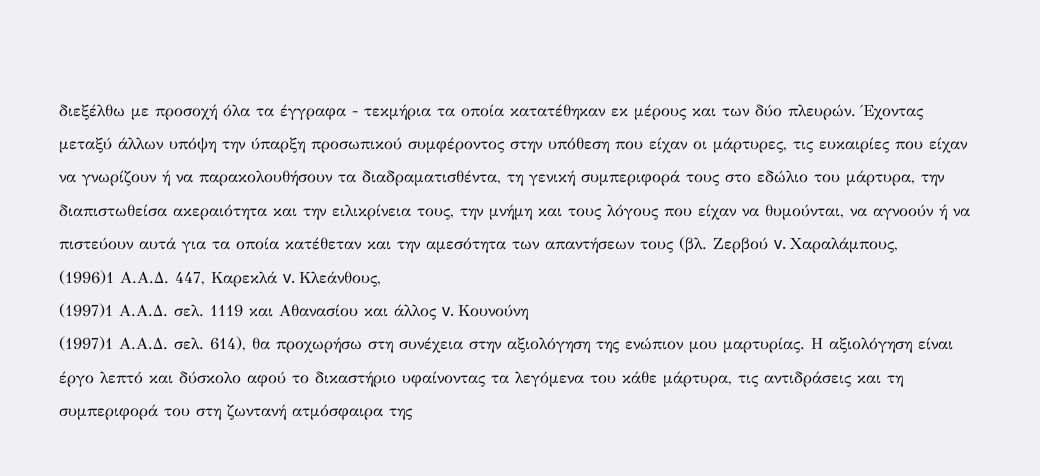διεξέλθω με προσοχή όλα τα έγγραφα - τεκμήρια τα οποία κατατέθηκαν εκ μέρους και των δύο πλευρών. Έχοντας μεταξύ άλλων υπόψη την ύπαρξη προσωπικού συμφέροντος στην υπόθεση που είχαν οι μάρτυρες, τις ευκαιρίες που είχαν να γνωρίζουν ή να παρακολουθήσουν τα διαδραματισθέντα, τη γενική συμπεριφορά τους στο εδώλιο του μάρτυρα, την διαπιστωθείσα ακεραιότητα και την ειλικρίνεια τους, την μνήμη και τους λόγους που είχαν να θυμούνται, να αγνοούν ή να πιστεύουν αυτά για τα οποία κατέθεταν και την αμεσότητα των απαντήσεων τους (βλ. Ζερβού v. Χαραλάμπους,
(1996)1 Α.Α.Δ. 447, Καρεκλά v. Κλεάνθους,
(1997)1 Α.Α.Δ. σελ. 1119 και Αθανασίου και άλλος v. Κουνούνη
(1997)1 Α.Α.Δ. σελ. 614), θα προχωρήσω στη συνέχεια στην αξιολόγηση της ενώπιον μου μαρτυρίας. Η αξιολόγηση είναι έργο λεπτό και δύσκολο αφού το δικαστήριο υφαίνοντας τα λεγόμενα του κάθε μάρτυρα, τις αντιδράσεις και τη συμπεριφορά του στη ζωντανή ατμόσφαιρα της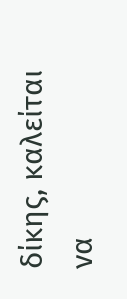δίκης, καλείται να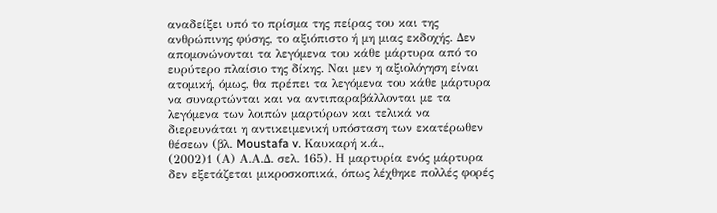αναδείξει υπό το πρίσμα της πείρας του και της ανθρώπινης φύσης, το αξιόπιστο ή μη μιας εκδοχής. Δεν απομονώνονται τα λεγόμενα του κάθε μάρτυρα από το ευρύτερο πλαίσιο της δίκης. Ναι μεν η αξιολόγηση είναι ατομική, όμως, θα πρέπει τα λεγόμενα του κάθε μάρτυρα να συναρτώνται και να αντιπαραβάλλονται με τα λεγόμενα των λοιπών μαρτύρων και τελικά να διερευνάται η αντικειμενική υπόσταση των εκατέρωθεν θέσεων (βλ. Moustafa v. Καυκαρή κ.ά.,
(2002)1 (Α) Α.Α.Δ. σελ. 165). Η μαρτυρία ενός μάρτυρα δεν εξετάζεται μικροσκοπικά, όπως λέχθηκε πολλές φορές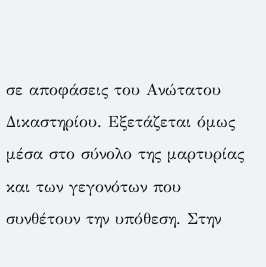σε αποφάσεις του Ανώτατου Δικαστηρίου. Εξετάζεται όμως μέσα στο σύνολο της μαρτυρίας και των γεγονότων που συνθέτουν την υπόθεση. Στην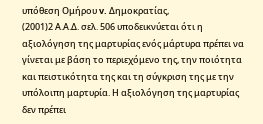υπόθεση Ομήρου v. Δημοκρατίας,
(2001)2 Α.Α.Δ. σελ. 506 υποδεικνύεται ότι η αξιολόγηση της μαρτυρίας ενός μάρτυρα πρέπει να γίνεται με βάση το περιεχόμενο της, την ποιότητα και πειστικότητα της και τη σύγκριση της με την υπόλοιπη μαρτυρία. Η αξιολόγηση της μαρτυρίας δεν πρέπει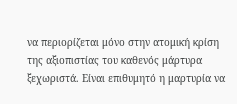να περιορίζεται μόνο στην ατομική κρίση της αξιοπιστίας του καθενός μάρτυρα ξεχωριστά. Είναι επιθυμητό η μαρτυρία να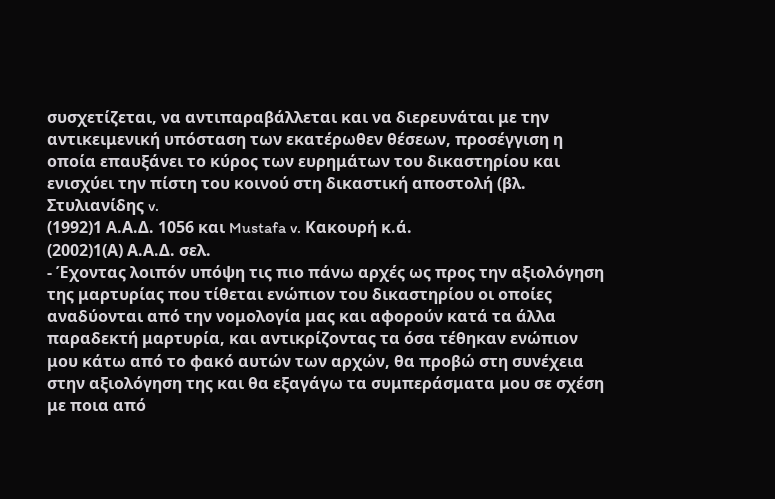συσχετίζεται, να αντιπαραβάλλεται και να διερευνάται με την αντικειμενική υπόσταση των εκατέρωθεν θέσεων, προσέγγιση η οποία επαυξάνει το κύρος των ευρημάτων του δικαστηρίου και ενισχύει την πίστη του κοινού στη δικαστική αποστολή (βλ. Στυλιανίδης v.
(1992)1 Α.Α.Δ. 1056 και Mustafa v. Κακουρή κ.ά.
(2002)1(Α) Α.Α.Δ. σελ.
- Έχοντας λοιπόν υπόψη τις πιο πάνω αρχές ως προς την αξιολόγηση της μαρτυρίας που τίθεται ενώπιον του δικαστηρίου οι οποίες αναδύονται από την νομολογία μας και αφορούν κατά τα άλλα παραδεκτή μαρτυρία, και αντικρίζοντας τα όσα τέθηκαν ενώπιον μου κάτω από το φακό αυτών των αρχών, θα προβώ στη συνέχεια στην αξιολόγηση της και θα εξαγάγω τα συμπεράσματα μου σε σχέση με ποια από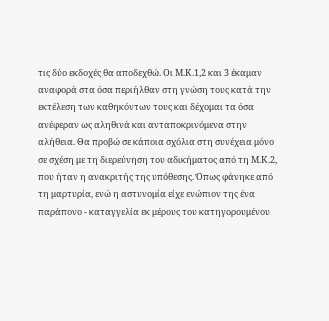τις δύο εκδοχές θα αποδεχθώ. Οι Μ.Κ.1,2 και 3 έκαμαν αναφορά στα όσα περιήλθαν στη γνώση τους κατά την εκτέλεση των καθηκόντων τους και δέχομαι τα όσα ανέφεραν ως αληθινά και ανταποκρινόμενα στην αλήθεια. Θα προβώ σε κάποια σχόλια στη συνέχεια μόνο σε σχέση με τη διερεύνηση του αδικήματος από τη Μ.Κ.2, που ήταν η ανακριτής της υπόθεσης. Όπως φάνηκε από τη μαρτυρία, ενώ η αστυνομία είχε ενώπιον της ένα παράπονο - καταγγελία εκ μέρους του κατηγορουμένου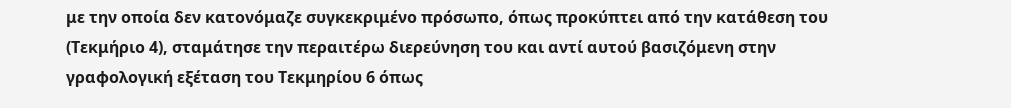με την οποία δεν κατονόμαζε συγκεκριμένο πρόσωπο, όπως προκύπτει από την κατάθεση του (Τεκμήριο 4), σταμάτησε την περαιτέρω διερεύνηση του και αντί αυτού βασιζόμενη στην γραφολογική εξέταση του Τεκμηρίου 6 όπως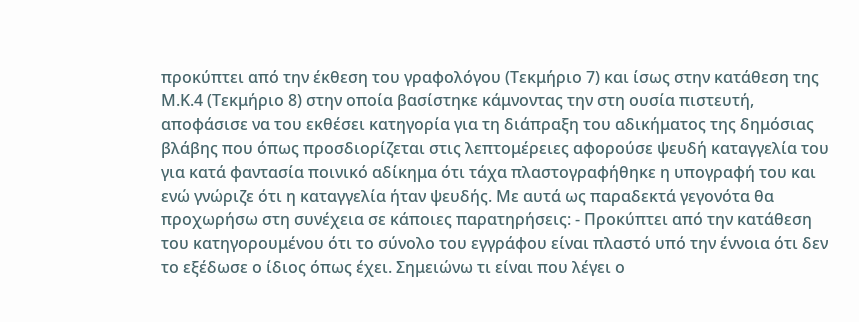προκύπτει από την έκθεση του γραφολόγου (Τεκμήριο 7) και ίσως στην κατάθεση της Μ.Κ.4 (Τεκμήριο 8) στην οποία βασίστηκε κάμνοντας την στη ουσία πιστευτή, αποφάσισε να του εκθέσει κατηγορία για τη διάπραξη του αδικήματος της δημόσιας βλάβης που όπως προσδιορίζεται στις λεπτομέρειες αφορούσε ψευδή καταγγελία του για κατά φαντασία ποινικό αδίκημα ότι τάχα πλαστογραφήθηκε η υπογραφή του και ενώ γνώριζε ότι η καταγγελία ήταν ψευδής. Με αυτά ως παραδεκτά γεγονότα θα προχωρήσω στη συνέχεια σε κάποιες παρατηρήσεις: - Προκύπτει από την κατάθεση του κατηγορουμένου ότι το σύνολο του εγγράφου είναι πλαστό υπό την έννοια ότι δεν το εξέδωσε ο ίδιος όπως έχει. Σημειώνω τι είναι που λέγει ο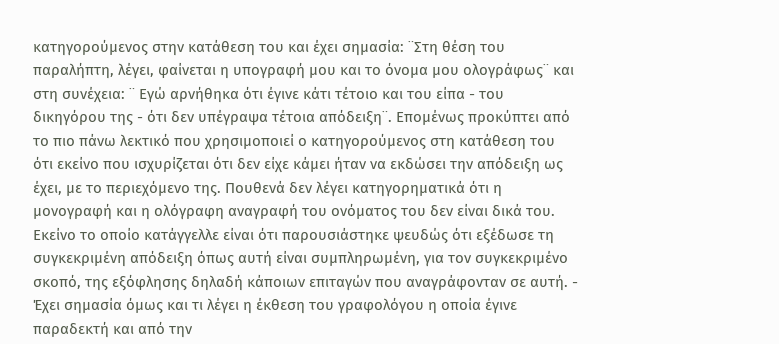κατηγορούμενος στην κατάθεση του και έχει σημασία: ¨Στη θέση του παραλήπτη, λέγει, φαίνεται η υπογραφή μου και το όνομα μου ολογράφως¨ και στη συνέχεια: ¨ Εγώ αρνήθηκα ότι έγινε κάτι τέτοιο και του είπα - του δικηγόρου της - ότι δεν υπέγραψα τέτοια απόδειξη¨. Επομένως προκύπτει από το πιο πάνω λεκτικό που χρησιμοποιεί ο κατηγορούμενος στη κατάθεση του ότι εκείνο που ισχυρίζεται ότι δεν είχε κάμει ήταν να εκδώσει την απόδειξη ως έχει, με το περιεχόμενο της. Πουθενά δεν λέγει κατηγορηματικά ότι η μονογραφή και η ολόγραφη αναγραφή του ονόματος του δεν είναι δικά του. Εκείνο το οποίο κατάγγελλε είναι ότι παρουσιάστηκε ψευδώς ότι εξέδωσε τη συγκεκριμένη απόδειξη όπως αυτή είναι συμπληρωμένη, για τον συγκεκριμένο σκοπό, της εξόφλησης δηλαδή κάποιων επιταγών που αναγράφονταν σε αυτή. - Έχει σημασία όμως και τι λέγει η έκθεση του γραφολόγου η οποία έγινε παραδεκτή και από την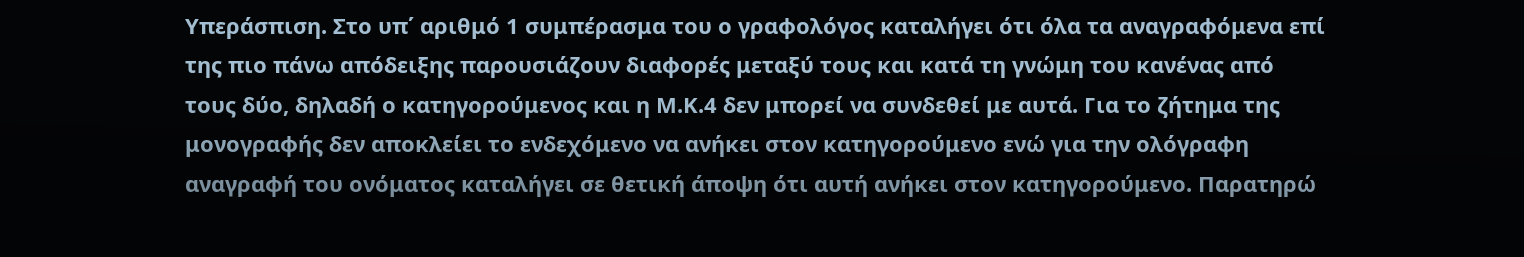Υπεράσπιση. Στο υπ΄ αριθμό 1 συμπέρασμα του ο γραφολόγος καταλήγει ότι όλα τα αναγραφόμενα επί της πιο πάνω απόδειξης παρουσιάζουν διαφορές μεταξύ τους και κατά τη γνώμη του κανένας από τους δύο, δηλαδή ο κατηγορούμενος και η Μ.Κ.4 δεν μπορεί να συνδεθεί με αυτά. Για το ζήτημα της μονογραφής δεν αποκλείει το ενδεχόμενο να ανήκει στον κατηγορούμενο ενώ για την ολόγραφη αναγραφή του ονόματος καταλήγει σε θετική άποψη ότι αυτή ανήκει στον κατηγορούμενο. Παρατηρώ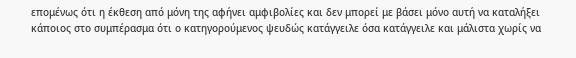επομένως ότι η έκθεση από μόνη της αφήνει αμφιβολίες και δεν μπορεί με βάσει μόνο αυτή να καταλήξει κάποιος στο συμπέρασμα ότι ο κατηγορούμενος ψευδώς κατάγγειλε όσα κατάγγειλε και μάλιστα χωρίς να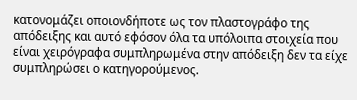κατονομάζει οποιονδήποτε ως τον πλαστογράφο της απόδειξης και αυτό εφόσον όλα τα υπόλοιπα στοιχεία που είναι χειρόγραφα συμπληρωμένα στην απόδειξη δεν τα είχε συμπληρώσει ο κατηγορούμενος.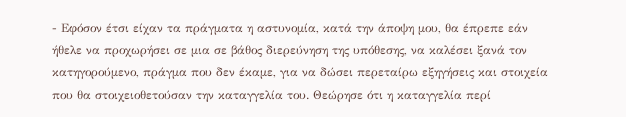- Εφόσον έτσι είχαν τα πράγματα η αστυνομία, κατά την άποψη μου, θα έπρεπε εάν ήθελε να προχωρήσει σε μια σε βάθος διερεύνηση της υπόθεσης, να καλέσει ξανά τον κατηγορούμενο, πράγμα που δεν έκαμε, για να δώσει περεταίρω εξηγήσεις και στοιχεία που θα στοιχειοθετούσαν την καταγγελία του. Θεώρησε ότι η καταγγελία περί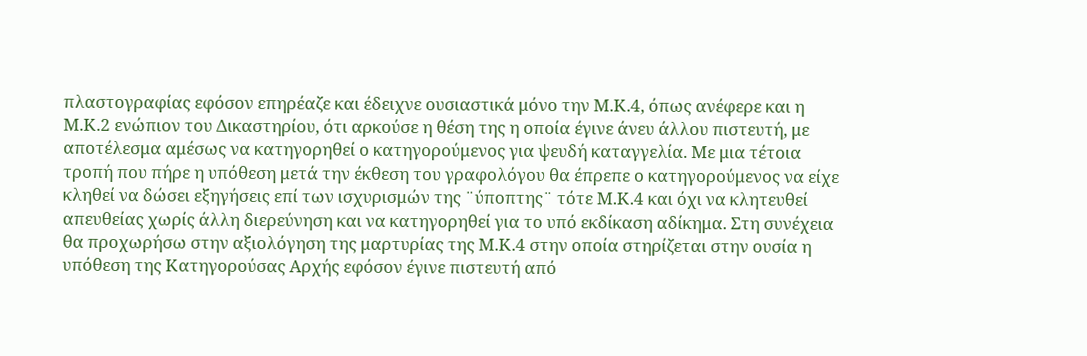πλαστογραφίας εφόσον επηρέαζε και έδειχνε ουσιαστικά μόνο την Μ.Κ.4, όπως ανέφερε και η Μ.Κ.2 ενώπιον του Δικαστηρίου, ότι αρκούσε η θέση της η οποία έγινε άνευ άλλου πιστευτή, με αποτέλεσμα αμέσως να κατηγορηθεί ο κατηγορούμενος για ψευδή καταγγελία. Με μια τέτοια τροπή που πήρε η υπόθεση μετά την έκθεση του γραφολόγου θα έπρεπε ο κατηγορούμενος να είχε κληθεί να δώσει εξηγήσεις επί των ισχυρισμών της ¨ύποπτης¨ τότε Μ.Κ.4 και όχι να κλητευθεί απευθείας χωρίς άλλη διερεύνηση και να κατηγορηθεί για το υπό εκδίκαση αδίκημα. Στη συνέχεια θα προχωρήσω στην αξιολόγηση της μαρτυρίας της Μ.Κ.4 στην οποία στηρίζεται στην ουσία η υπόθεση της Κατηγορούσας Αρχής εφόσον έγινε πιστευτή από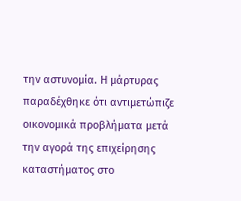την αστυνομία. Η μάρτυρας παραδέχθηκε ότι αντιμετώπιζε οικονομικά προβλήματα μετά την αγορά της επιχείρησης καταστήματος στο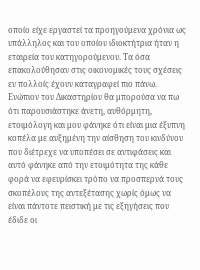οποίο είχε εργαστεί τα προηγούμενα χρόνια ως υπάλληλος και του οποίου ιδιοκτήτρια ήταν η εταιρεία του κατηγορούμενου. Τα όσα επακολούθησαν στις οικονομικές τους σχέσεις εν πολλοίς έχουν καταγραφεί πιο πάνω. Ενώπιον του Δικαστηρίου θα μπορούσα να πω ότι παρουσιάστηκε άνετη, αυθόρμητη, ετοιμόλογη και μου φάνηκε ότι είναι μια έξυπνη κοπέλα με αυξημένη την αίσθηση του κινδύνου που διέτρεχε να υποπέσει σε αντιφάσεις και αυτό φάνηκε από την ετοιμότητα της κάθε φορά να εφευρίσκει τρόπο να προσπερνά τους σκοπέλους της αντεξέτασης χωρίς όμως να είναι πάντοτε πειστική με τις εξηγήσεις που έδιδε οι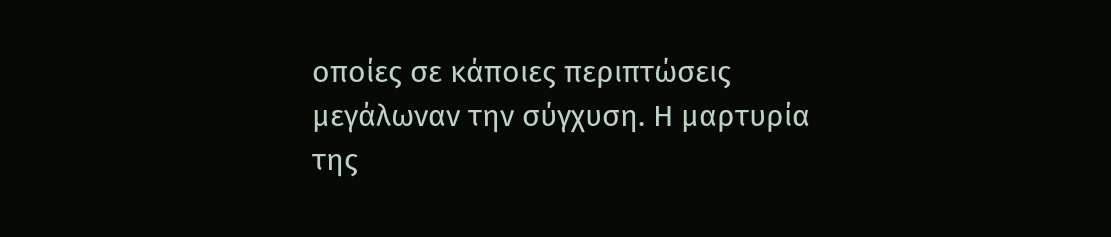οποίες σε κάποιες περιπτώσεις μεγάλωναν την σύγχυση. Η μαρτυρία της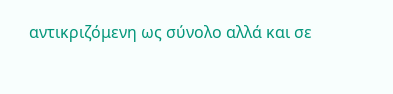αντικριζόμενη ως σύνολο αλλά και σε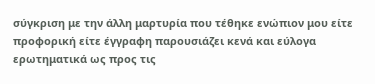σύγκριση με την άλλη μαρτυρία που τέθηκε ενώπιον μου είτε προφορική είτε έγγραφη παρουσιάζει κενά και εύλογα ερωτηματικά ως προς τις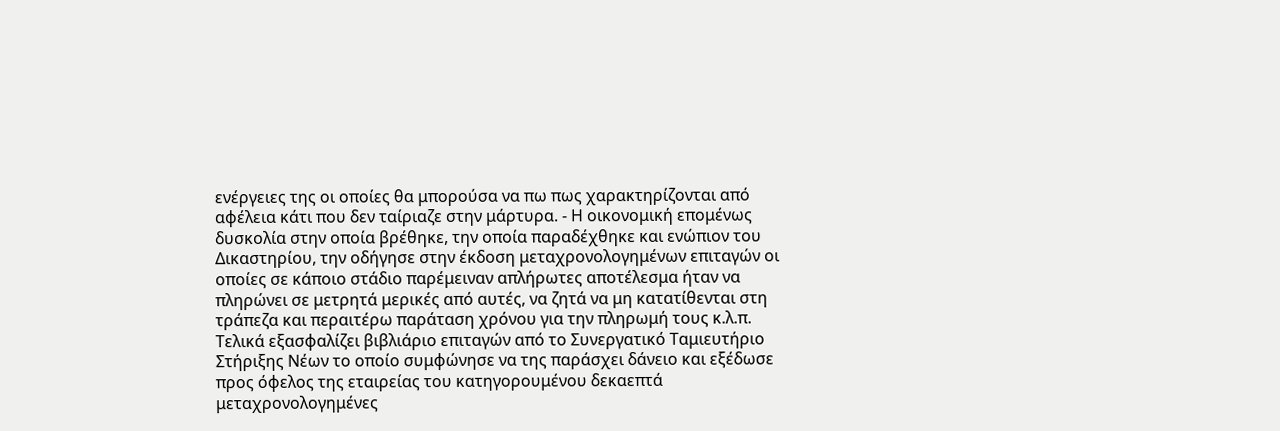ενέργειες της οι οποίες θα μπορούσα να πω πως χαρακτηρίζονται από αφέλεια κάτι που δεν ταίριαζε στην μάρτυρα. - Η οικονομική επομένως δυσκολία στην οποία βρέθηκε, την οποία παραδέχθηκε και ενώπιον του Δικαστηρίου, την οδήγησε στην έκδοση μεταχρονολογημένων επιταγών οι οποίες σε κάποιο στάδιο παρέμειναν απλήρωτες αποτέλεσμα ήταν να πληρώνει σε μετρητά μερικές από αυτές, να ζητά να μη κατατίθενται στη τράπεζα και περαιτέρω παράταση χρόνου για την πληρωμή τους κ.λ.π. Τελικά εξασφαλίζει βιβλιάριο επιταγών από το Συνεργατικό Ταμιευτήριο Στήριξης Νέων το οποίο συμφώνησε να της παράσχει δάνειο και εξέδωσε προς όφελος της εταιρείας του κατηγορουμένου δεκαεπτά μεταχρονολογημένες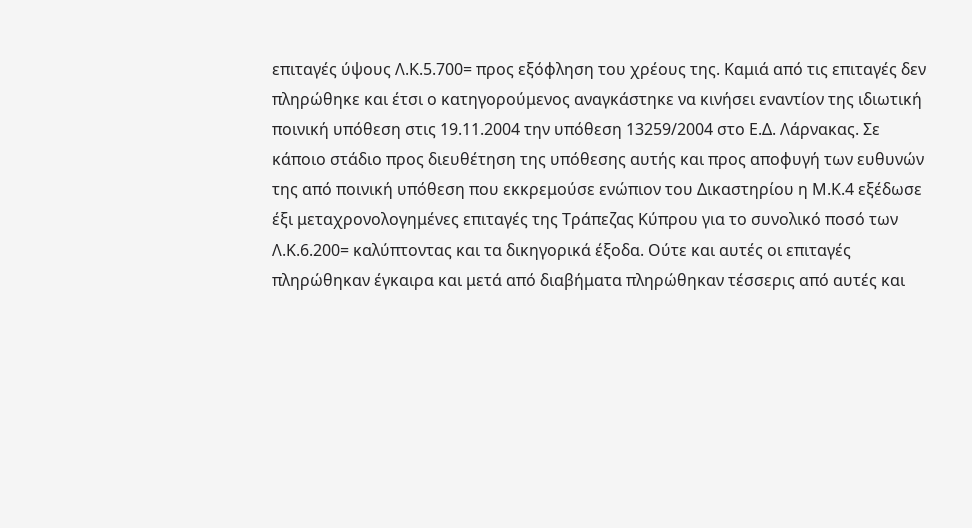επιταγές ύψους Λ.Κ.5.700= προς εξόφληση του χρέους της. Καμιά από τις επιταγές δεν πληρώθηκε και έτσι ο κατηγορούμενος αναγκάστηκε να κινήσει εναντίον της ιδιωτική ποινική υπόθεση στις 19.11.2004 την υπόθεση 13259/2004 στο Ε.Δ. Λάρνακας. Σε κάποιο στάδιο προς διευθέτηση της υπόθεσης αυτής και προς αποφυγή των ευθυνών της από ποινική υπόθεση που εκκρεμούσε ενώπιον του Δικαστηρίου η Μ.Κ.4 εξέδωσε έξι μεταχρονολογημένες επιταγές της Τράπεζας Κύπρου για το συνολικό ποσό των Λ.Κ.6.200= καλύπτοντας και τα δικηγορικά έξοδα. Ούτε και αυτές οι επιταγές πληρώθηκαν έγκαιρα και μετά από διαβήματα πληρώθηκαν τέσσερις από αυτές και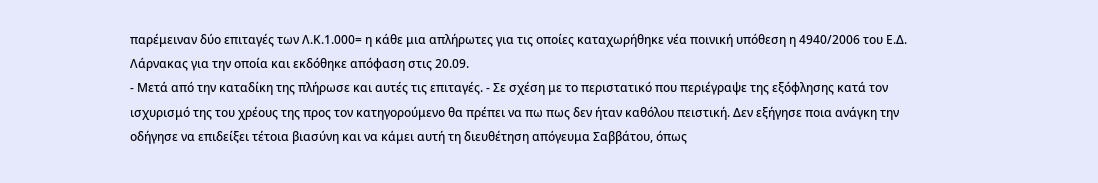παρέμειναν δύο επιταγές των Λ.Κ.1.000= η κάθε μια απλήρωτες για τις οποίες καταχωρήθηκε νέα ποινική υπόθεση η 4940/2006 του Ε.Δ. Λάρνακας για την οποία και εκδόθηκε απόφαση στις 20.09.
- Μετά από την καταδίκη της πλήρωσε και αυτές τις επιταγές. - Σε σχέση με το περιστατικό που περιέγραψε της εξόφλησης κατά τον ισχυρισμό της του χρέους της προς τον κατηγορούμενο θα πρέπει να πω πως δεν ήταν καθόλου πειστική. Δεν εξήγησε ποια ανάγκη την οδήγησε να επιδείξει τέτοια βιασύνη και να κάμει αυτή τη διευθέτηση απόγευμα Σαββάτου, όπως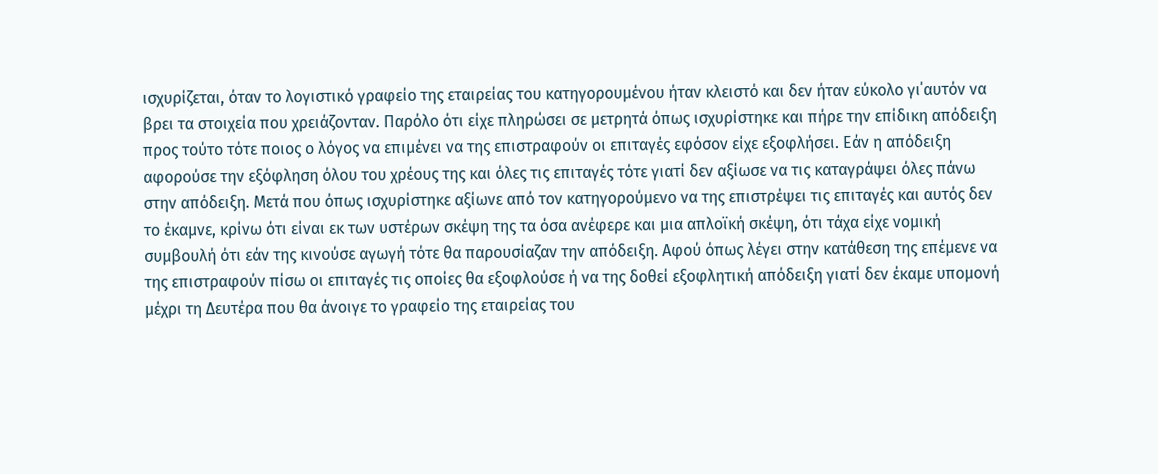ισχυρίζεται, όταν το λογιστικό γραφείο της εταιρείας του κατηγορουμένου ήταν κλειστό και δεν ήταν εύκολο γι΄αυτόν να βρει τα στοιχεία που χρειάζονταν. Παρόλο ότι είχε πληρώσει σε μετρητά όπως ισχυρίστηκε και πήρε την επίδικη απόδειξη προς τούτο τότε ποιος ο λόγος να επιμένει να της επιστραφούν οι επιταγές εφόσον είχε εξοφλήσει. Εάν η απόδειξη αφορούσε την εξόφληση όλου του χρέους της και όλες τις επιταγές τότε γιατί δεν αξίωσε να τις καταγράψει όλες πάνω στην απόδειξη. Μετά που όπως ισχυρίστηκε αξίωνε από τον κατηγορούμενο να της επιστρέψει τις επιταγές και αυτός δεν το έκαμνε, κρίνω ότι είναι εκ των υστέρων σκέψη της τα όσα ανέφερε και μια απλοϊκή σκέψη, ότι τάχα είχε νομική συμβουλή ότι εάν της κινούσε αγωγή τότε θα παρουσίαζαν την απόδειξη. Αφού όπως λέγει στην κατάθεση της επέμενε να της επιστραφούν πίσω οι επιταγές τις οποίες θα εξοφλούσε ή να της δοθεί εξοφλητική απόδειξη γιατί δεν έκαμε υπομονή μέχρι τη Δευτέρα που θα άνοιγε το γραφείο της εταιρείας του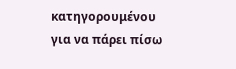κατηγορουμένου για να πάρει πίσω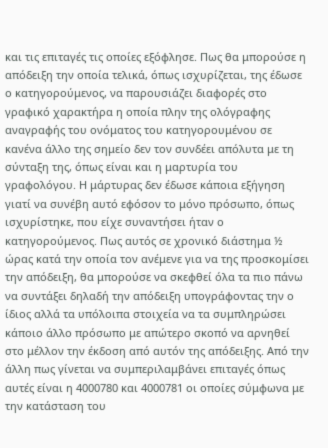και τις επιταγές τις οποίες εξόφλησε. Πως θα μπορούσε η απόδειξη την οποία τελικά, όπως ισχυρίζεται, της έδωσε ο κατηγορούμενος, να παρουσιάζει διαφορές στο γραφικό χαρακτήρα η οποία πλην της ολόγραφης αναγραφής του ονόματος του κατηγορουμένου σε κανένα άλλο της σημείο δεν τον συνδέει απόλυτα με τη σύνταξη της, όπως είναι και η μαρτυρία του γραφολόγου. Η μάρτυρας δεν έδωσε κάποια εξήγηση γιατί να συνέβη αυτό εφόσον το μόνο πρόσωπο, όπως ισχυρίστηκε, που είχε συναντήσει ήταν ο κατηγορούμενος. Πως αυτός σε χρονικό διάστημα ½ ώρας κατά την οποία τον ανέμενε για να της προσκομίσει την απόδειξη, θα μπορούσε να σκεφθεί όλα τα πιο πάνω να συντάξει δηλαδή την απόδειξη υπογράφοντας την ο ίδιος αλλά τα υπόλοιπα στοιχεία να τα συμπληρώσει κάποιο άλλο πρόσωπο με απώτερο σκοπό να αρνηθεί στο μέλλον την έκδοση από αυτόν της απόδειξης. Από την άλλη πως γίνεται να συμπεριλαμβάνει επιταγές όπως αυτές είναι η 4000780 και 4000781 οι οποίες σύμφωνα με την κατάσταση του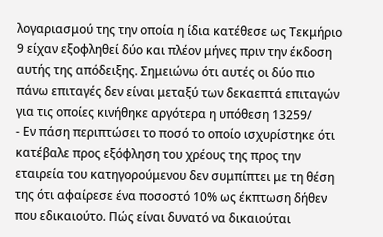λογαριασμού της την οποία η ίδια κατέθεσε ως Τεκμήριο 9 είχαν εξοφληθεί δύο και πλέον μήνες πριν την έκδοση αυτής της απόδειξης. Σημειώνω ότι αυτές οι δύο πιο πάνω επιταγές δεν είναι μεταξύ των δεκαεπτά επιταγών για τις οποίες κινήθηκε αργότερα η υπόθεση 13259/
- Εν πάση περιπτώσει το ποσό το οποίο ισχυρίστηκε ότι κατέβαλε προς εξόφληση του χρέους της προς την εταιρεία του κατηγορούμενου δεν συμπίπτει με τη θέση της ότι αφαίρεσε ένα ποσοστό 10% ως έκπτωση δήθεν που εδικαιούτο. Πώς είναι δυνατό να δικαιούται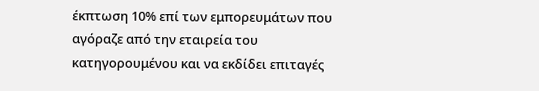έκπτωση 10% επί των εμπορευμάτων που αγόραζε από την εταιρεία του κατηγορουμένου και να εκδίδει επιταγές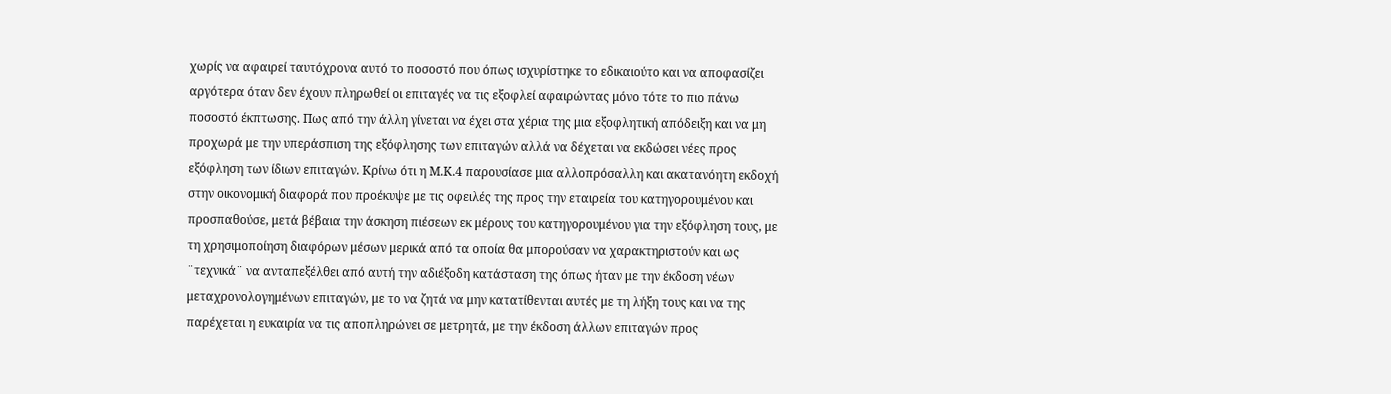χωρίς να αφαιρεί ταυτόχρονα αυτό το ποσοστό που όπως ισχυρίστηκε το εδικαιούτο και να αποφασίζει αργότερα όταν δεν έχουν πληρωθεί οι επιταγές να τις εξοφλεί αφαιρώντας μόνο τότε το πιο πάνω ποσοστό έκπτωσης. Πως από την άλλη γίνεται να έχει στα χέρια της μια εξοφλητική απόδειξη και να μη προχωρά με την υπεράσπιση της εξόφλησης των επιταγών αλλά να δέχεται να εκδώσει νέες προς εξόφληση των ίδιων επιταγών. Κρίνω ότι η Μ.Κ.4 παρουσίασε μια αλλοπρόσαλλη και ακατανόητη εκδοχή στην οικονομική διαφορά που προέκυψε με τις οφειλές της προς την εταιρεία του κατηγορουμένου και προσπαθούσε, μετά βέβαια την άσκηση πιέσεων εκ μέρους του κατηγορουμένου για την εξόφληση τους, με τη χρησιμοποίηση διαφόρων μέσων μερικά από τα οποία θα μπορούσαν να χαρακτηριστούν και ως ¨τεχνικά¨ να ανταπεξέλθει από αυτή την αδιέξοδη κατάσταση της όπως ήταν με την έκδοση νέων μεταχρονολογημένων επιταγών, με το να ζητά να μην κατατίθενται αυτές με τη λήξη τους και να της παρέχεται η ευκαιρία να τις αποπληρώνει σε μετρητά, με την έκδοση άλλων επιταγών προς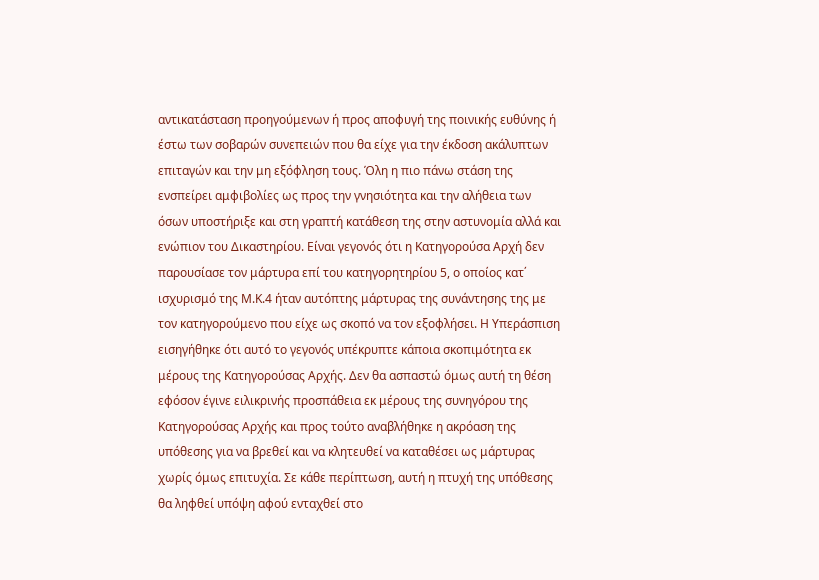αντικατάσταση προηγούμενων ή προς αποφυγή της ποινικής ευθύνης ή έστω των σοβαρών συνεπειών που θα είχε για την έκδοση ακάλυπτων επιταγών και την μη εξόφληση τους. Όλη η πιο πάνω στάση της ενσπείρει αμφιβολίες ως προς την γνησιότητα και την αλήθεια των όσων υποστήριξε και στη γραπτή κατάθεση της στην αστυνομία αλλά και ενώπιον του Δικαστηρίου. Είναι γεγονός ότι η Κατηγορούσα Αρχή δεν παρουσίασε τον μάρτυρα επί του κατηγορητηρίου 5, ο οποίος κατ΄ ισχυρισμό της Μ.Κ.4 ήταν αυτόπτης μάρτυρας της συνάντησης της με τον κατηγορούμενο που είχε ως σκοπό να τον εξοφλήσει. Η Υπεράσπιση εισηγήθηκε ότι αυτό το γεγονός υπέκρυπτε κάποια σκοπιμότητα εκ μέρους της Κατηγορούσας Αρχής. Δεν θα ασπαστώ όμως αυτή τη θέση εφόσον έγινε ειλικρινής προσπάθεια εκ μέρους της συνηγόρου της Κατηγορούσας Αρχής και προς τούτο αναβλήθηκε η ακρόαση της υπόθεσης για να βρεθεί και να κλητευθεί να καταθέσει ως μάρτυρας χωρίς όμως επιτυχία. Σε κάθε περίπτωση, αυτή η πτυχή της υπόθεσης θα ληφθεί υπόψη αφού ενταχθεί στο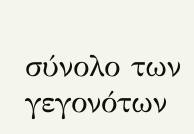σύνολο των γεγονότων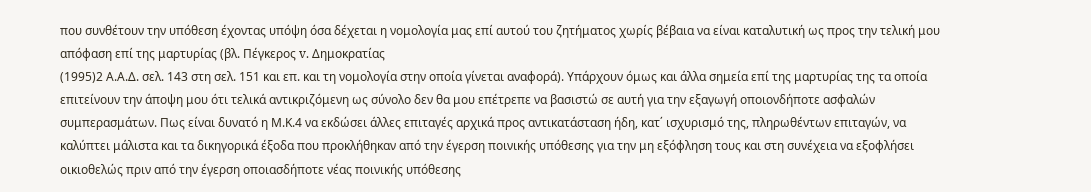που συνθέτουν την υπόθεση έχοντας υπόψη όσα δέχεται η νομολογία μας επί αυτού του ζητήματος χωρίς βέβαια να είναι καταλυτική ως προς την τελική μου απόφαση επί της μαρτυρίας (βλ. Πέγκερος v. Δημοκρατίας
(1995)2 Α.Α.Δ. σελ. 143 στη σελ. 151 και επ. και τη νομολογία στην οποία γίνεται αναφορά). Υπάρχουν όμως και άλλα σημεία επί της μαρτυρίας της τα οποία επιτείνουν την άποψη μου ότι τελικά αντικριζόμενη ως σύνολο δεν θα μου επέτρεπε να βασιστώ σε αυτή για την εξαγωγή οποιονδήποτε ασφαλών συμπερασμάτων. Πως είναι δυνατό η Μ.Κ.4 να εκδώσει άλλες επιταγές αρχικά προς αντικατάσταση ήδη, κατ΄ ισχυρισμό της, πληρωθέντων επιταγών, να καλύπτει μάλιστα και τα δικηγορικά έξοδα που προκλήθηκαν από την έγερση ποινικής υπόθεσης για την μη εξόφληση τους και στη συνέχεια να εξοφλήσει οικιοθελώς πριν από την έγερση οποιασδήποτε νέας ποινικής υπόθεσης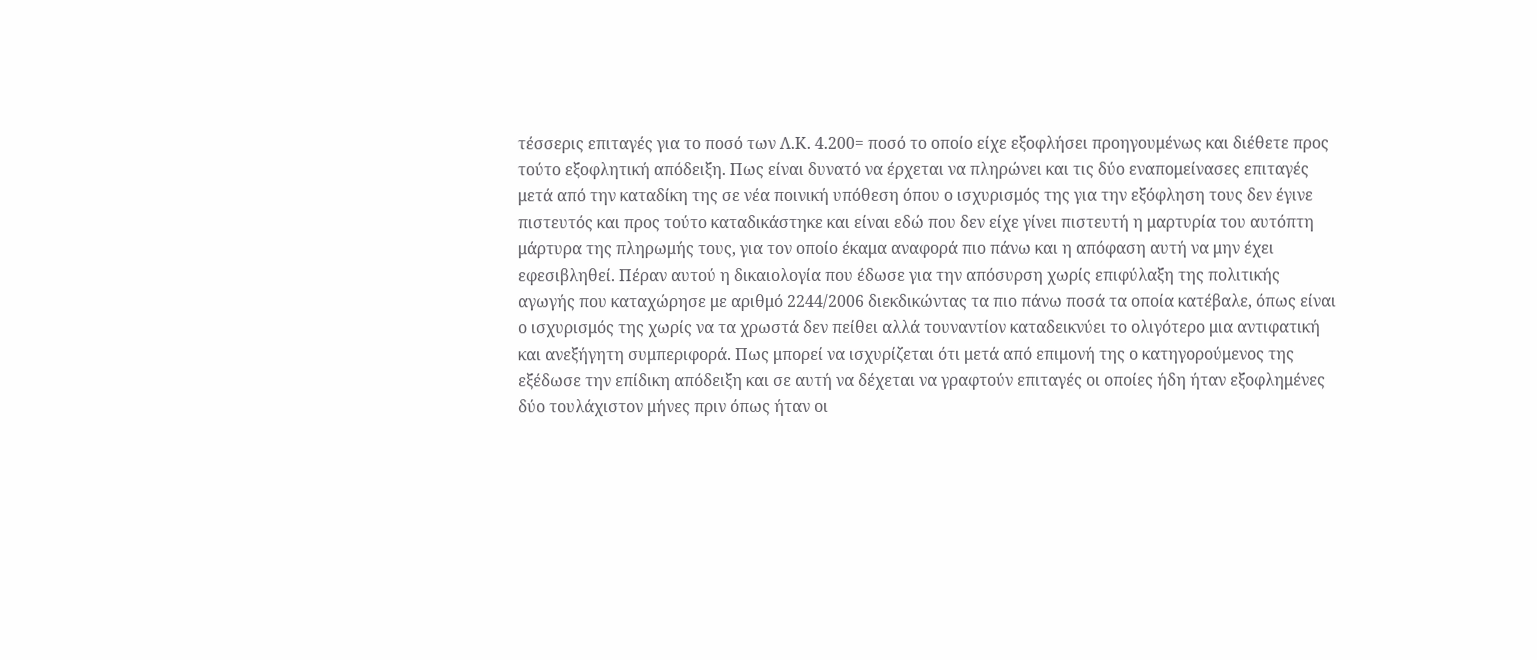τέσσερις επιταγές για το ποσό των Λ.Κ. 4.200= ποσό το οποίο είχε εξοφλήσει προηγουμένως και διέθετε προς τούτο εξοφλητική απόδειξη. Πως είναι δυνατό να έρχεται να πληρώνει και τις δύο εναπομείνασες επιταγές μετά από την καταδίκη της σε νέα ποινική υπόθεση όπου ο ισχυρισμός της για την εξόφληση τους δεν έγινε πιστευτός και προς τούτο καταδικάστηκε και είναι εδώ που δεν είχε γίνει πιστευτή η μαρτυρία του αυτόπτη μάρτυρα της πληρωμής τους, για τον οποίο έκαμα αναφορά πιο πάνω και η απόφαση αυτή να μην έχει εφεσιβληθεί. Πέραν αυτού η δικαιολογία που έδωσε για την απόσυρση χωρίς επιφύλαξη της πολιτικής αγωγής που καταχώρησε με αριθμό 2244/2006 διεκδικώντας τα πιο πάνω ποσά τα οποία κατέβαλε, όπως είναι ο ισχυρισμός της χωρίς να τα χρωστά δεν πείθει αλλά τουναντίον καταδεικνύει το ολιγότερο μια αντιφατική και ανεξήγητη συμπεριφορά. Πως μπορεί να ισχυρίζεται ότι μετά από επιμονή της ο κατηγορούμενος της εξέδωσε την επίδικη απόδειξη και σε αυτή να δέχεται να γραφτούν επιταγές οι οποίες ήδη ήταν εξοφλημένες δύο τουλάχιστον μήνες πριν όπως ήταν οι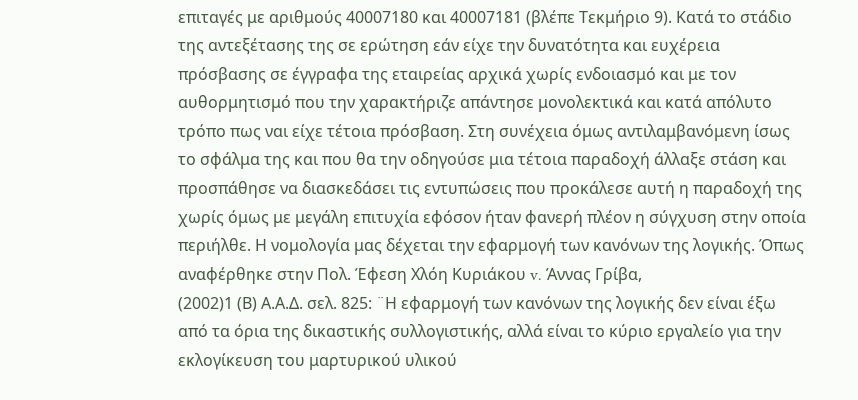επιταγές με αριθμούς 40007180 και 40007181 (βλέπε Τεκμήριο 9). Κατά το στάδιο της αντεξέτασης της σε ερώτηση εάν είχε την δυνατότητα και ευχέρεια πρόσβασης σε έγγραφα της εταιρείας αρχικά χωρίς ενδοιασμό και με τον αυθορμητισμό που την χαρακτήριζε απάντησε μονολεκτικά και κατά απόλυτο τρόπο πως ναι είχε τέτοια πρόσβαση. Στη συνέχεια όμως αντιλαμβανόμενη ίσως το σφάλμα της και που θα την οδηγούσε μια τέτοια παραδοχή άλλαξε στάση και προσπάθησε να διασκεδάσει τις εντυπώσεις που προκάλεσε αυτή η παραδοχή της χωρίς όμως με μεγάλη επιτυχία εφόσον ήταν φανερή πλέον η σύγχυση στην οποία περιήλθε. Η νομολογία μας δέχεται την εφαρμογή των κανόνων της λογικής. Όπως αναφέρθηκε στην Πολ. Έφεση Χλόη Κυριάκου v. Άννας Γρίβα,
(2002)1 (Β) Α.Α.Δ. σελ. 825: ¨Η εφαρμογή των κανόνων της λογικής δεν είναι έξω από τα όρια της δικαστικής συλλογιστικής, αλλά είναι το κύριο εργαλείο για την εκλογίκευση του μαρτυρικού υλικού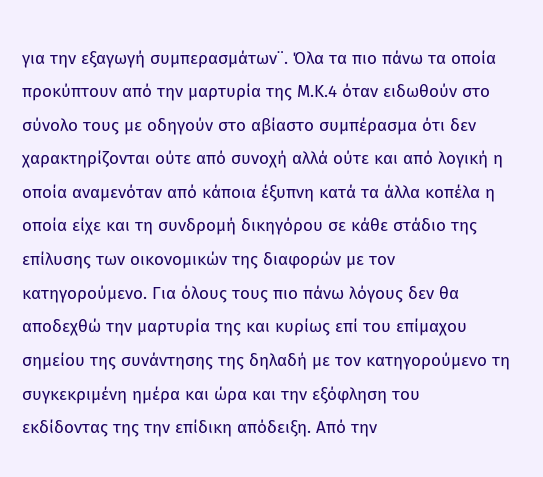για την εξαγωγή συμπερασμάτων¨. Όλα τα πιο πάνω τα οποία προκύπτουν από την μαρτυρία της Μ.Κ.4 όταν ειδωθούν στο σύνολο τους με οδηγούν στο αβίαστο συμπέρασμα ότι δεν χαρακτηρίζονται ούτε από συνοχή αλλά ούτε και από λογική η οποία αναμενόταν από κάποια έξυπνη κατά τα άλλα κοπέλα η οποία είχε και τη συνδρομή δικηγόρου σε κάθε στάδιο της επίλυσης των οικονομικών της διαφορών με τον κατηγορούμενο. Για όλους τους πιο πάνω λόγους δεν θα αποδεχθώ την μαρτυρία της και κυρίως επί του επίμαχου σημείου της συνάντησης της δηλαδή με τον κατηγορούμενο τη συγκεκριμένη ημέρα και ώρα και την εξόφληση του εκδίδοντας της την επίδικη απόδειξη. Από την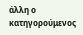άλλη ο κατηγορούμενος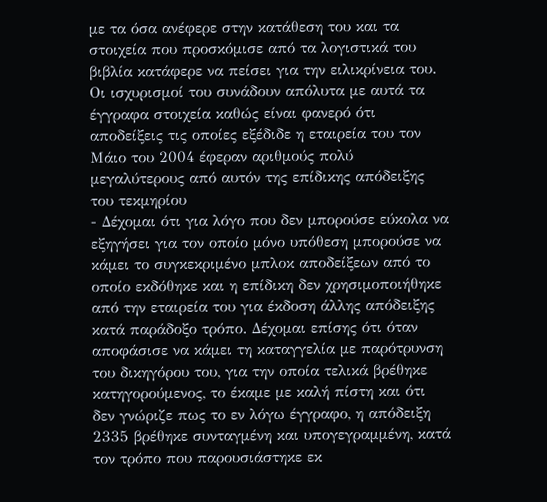με τα όσα ανέφερε στην κατάθεση του και τα στοιχεία που προσκόμισε από τα λογιστικά του βιβλία κατάφερε να πείσει για την ειλικρίνεια του. Οι ισχυρισμοί του συνάδουν απόλυτα με αυτά τα έγγραφα στοιχεία καθώς είναι φανερό ότι αποδείξεις τις οποίες εξέδιδε η εταιρεία του τον Μάιο του 2004 έφεραν αριθμούς πολύ μεγαλύτερους από αυτόν της επίδικης απόδειξης του τεκμηρίου
- Δέχομαι ότι για λόγο που δεν μπορούσε εύκολα να εξηγήσει για τον οποίο μόνο υπόθεση μπορούσε να κάμει το συγκεκριμένο μπλοκ αποδείξεων από το οποίο εκδόθηκε και η επίδικη δεν χρησιμοποιήθηκε από την εταιρεία του για έκδοση άλλης απόδειξης κατά παράδοξο τρόπο. Δέχομαι επίσης ότι όταν αποφάσισε να κάμει τη καταγγελία με παρότρυνση του δικηγόρου του, για την οποία τελικά βρέθηκε κατηγορούμενος, το έκαμε με καλή πίστη και ότι δεν γνώριζε πως το εν λόγω έγγραφο, η απόδειξη 2335 βρέθηκε συνταγμένη και υπογεγραμμένη, κατά τον τρόπο που παρουσιάστηκε εκ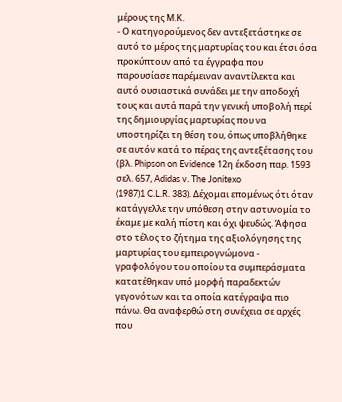μέρους της Μ.Κ.
- Ο κατηγορούμενος δεν αντεξετάστηκε σε αυτό το μέρος της μαρτυρίας του και έτσι όσα προκύπτουν από τα έγγραφα που παρουσίασε παρέμειναν αναντίλεκτα και αυτό ουσιαστικά συνάδει με την αποδοχή τους και αυτά παρά την γενική υποβολή περί της δημιουργίας μαρτυρίας που να υποστηρίζει τη θέση του, όπως υποβλήθηκε σε αυτόν κατά το πέρας της αντεξέτασης του (βλ. Phipson on Evidence 12η έκδοση παρ. 1593 σελ. 657, Adidas v. The Jonitexo
(1987)1 C.L.R. 383). Δέχομαι επομένως ότι όταν κατάγγελλε την υπόθεση στην αστυνομία το έκαμε με καλή πίστη και όχι ψευδώς. Άφησα στο τέλος το ζήτημα της αξιολόγησης της μαρτυρίας του εμπειρογνώμονα - γραφολόγου του οποίου τα συμπεράσματα κατατέθηκαν υπό μορφή παραδεκτών γεγονότων και τα οποία κατέγραψα πιο πάνω. Θα αναφερθώ στη συνέχεια σε αρχές που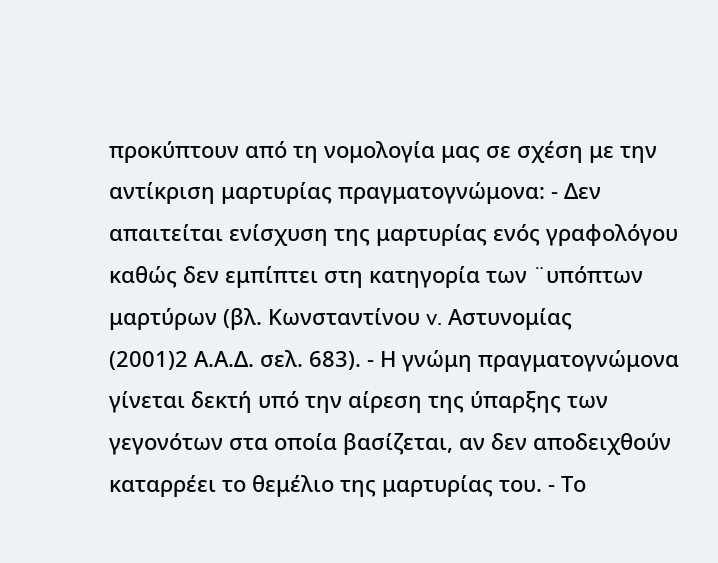προκύπτουν από τη νομολογία μας σε σχέση με την αντίκριση μαρτυρίας πραγματογνώμονα: - Δεν απαιτείται ενίσχυση της μαρτυρίας ενός γραφολόγου καθώς δεν εμπίπτει στη κατηγορία των ¨υπόπτων μαρτύρων (βλ. Κωνσταντίνου v. Αστυνομίας
(2001)2 Α.Α.Δ. σελ. 683). - Η γνώμη πραγματογνώμονα γίνεται δεκτή υπό την αίρεση της ύπαρξης των γεγονότων στα οποία βασίζεται, αν δεν αποδειχθούν καταρρέει το θεμέλιο της μαρτυρίας του. - Το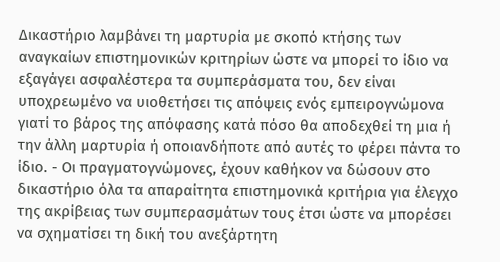Δικαστήριο λαμβάνει τη μαρτυρία με σκοπό κτήσης των αναγκαίων επιστημονικών κριτηρίων ώστε να μπορεί το ίδιο να εξαγάγει ασφαλέστερα τα συμπεράσματα του, δεν είναι υποχρεωμένο να υιοθετήσει τις απόψεις ενός εμπειρογνώμονα γιατί το βάρος της απόφασης κατά πόσο θα αποδεχθεί τη μια ή την άλλη μαρτυρία ή οποιανδήποτε από αυτές το φέρει πάντα το ίδιο. - Οι πραγματογνώμονες, έχουν καθήκον να δώσουν στο δικαστήριο όλα τα απαραίτητα επιστημονικά κριτήρια για έλεγχο της ακρίβειας των συμπερασμάτων τους έτσι ώστε να μπορέσει να σχηματίσει τη δική του ανεξάρτητη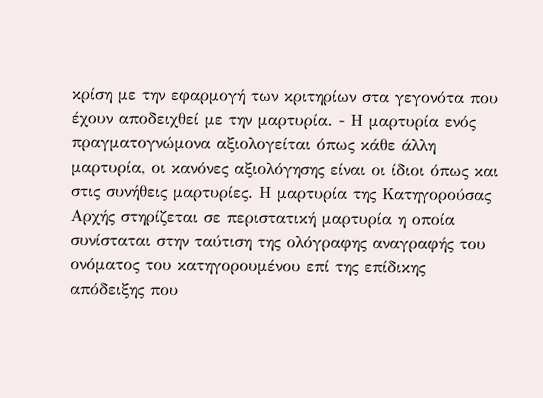κρίση με την εφαρμογή των κριτηρίων στα γεγονότα που έχουν αποδειχθεί με την μαρτυρία. - Η μαρτυρία ενός πραγματογνώμονα αξιολογείται όπως κάθε άλλη μαρτυρία, οι κανόνες αξιολόγησης είναι οι ίδιοι όπως και στις συνήθεις μαρτυρίες. Η μαρτυρία της Κατηγορούσας Αρχής στηρίζεται σε περιστατική μαρτυρία η οποία συνίσταται στην ταύτιση της ολόγραφης αναγραφής του ονόματος του κατηγορουμένου επί της επίδικης απόδειξης που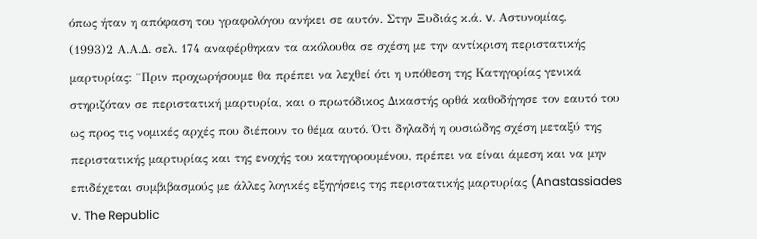όπως ήταν η απόφαση του γραφολόγου ανήκει σε αυτόν. Στην Ξυδιάς κ.ά. v. Αστυνομίας,
(1993)2 Α.Α.Δ. σελ. 174 αναφέρθηκαν τα ακόλουθα σε σχέση με την αντίκριση περιστατικής μαρτυρίας: ¨Πριν προχωρήσουμε θα πρέπει να λεχθεί ότι η υπόθεση της Κατηγορίας γενικά στηριζόταν σε περιστατική μαρτυρία, και ο πρωτόδικος Δικαστής ορθά καθοδήγησε τον εαυτό του ως προς τις νομικές αρχές που διέπουν το θέμα αυτό. Ότι δηλαδή η ουσιώδης σχέση μεταξύ της περιστατικής μαρτυρίας και της ενοχής του κατηγορουμένου, πρέπει να είναι άμεση και να μην επιδέχεται συμβιβασμούς με άλλες λογικές εξηγήσεις της περιστατικής μαρτυρίας (Anastassiades v. The Republic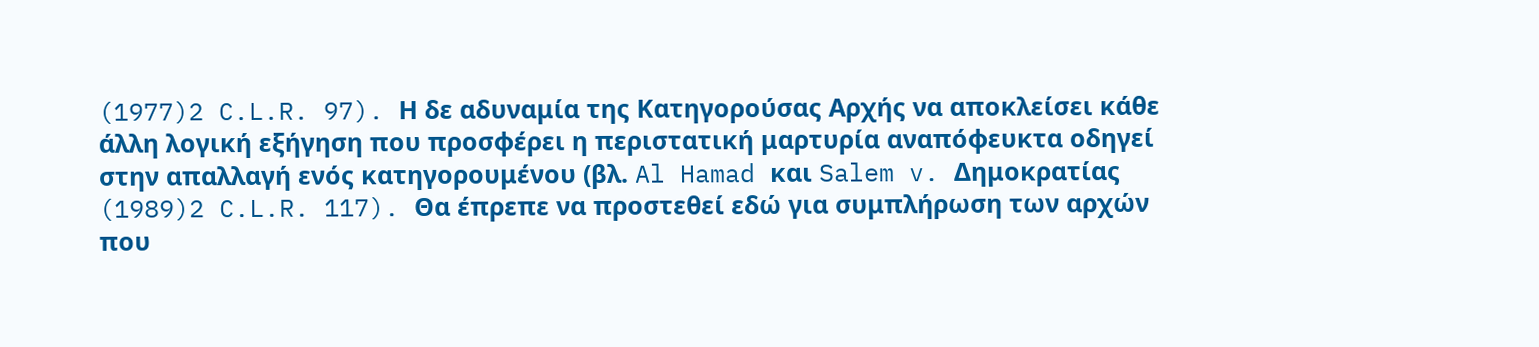(1977)2 C.L.R. 97). Η δε αδυναμία της Κατηγορούσας Αρχής να αποκλείσει κάθε άλλη λογική εξήγηση που προσφέρει η περιστατική μαρτυρία αναπόφευκτα οδηγεί στην απαλλαγή ενός κατηγορουμένου (βλ. Al Hamad και Salem v. Δημοκρατίας
(1989)2 C.L.R. 117). Θα έπρεπε να προστεθεί εδώ για συμπλήρωση των αρχών που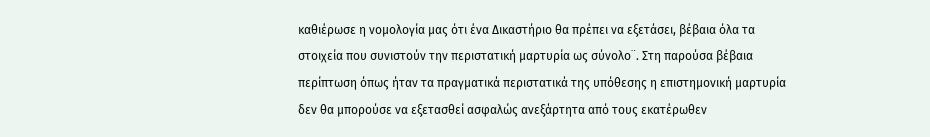καθιέρωσε η νομολογία μας ότι ένα Δικαστήριο θα πρέπει να εξετάσει, βέβαια όλα τα στοιχεία που συνιστούν την περιστατική μαρτυρία ως σύνολο¨. Στη παρούσα βέβαια περίπτωση όπως ήταν τα πραγματικά περιστατικά της υπόθεσης η επιστημονική μαρτυρία δεν θα μπορούσε να εξετασθεί ασφαλώς ανεξάρτητα από τους εκατέρωθεν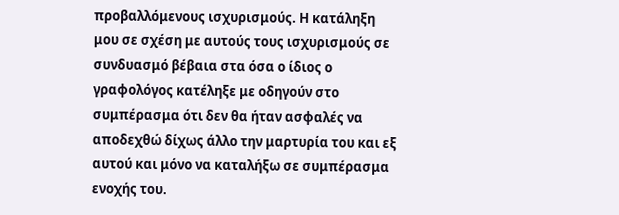προβαλλόμενους ισχυρισμούς. Η κατάληξη μου σε σχέση με αυτούς τους ισχυρισμούς σε συνδυασμό βέβαια στα όσα ο ίδιος ο γραφολόγος κατέληξε με οδηγούν στο συμπέρασμα ότι δεν θα ήταν ασφαλές να αποδεχθώ δίχως άλλο την μαρτυρία του και εξ αυτού και μόνο να καταλήξω σε συμπέρασμα ενοχής του.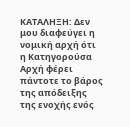ΚΑΤΑΛΗΞΗ: Δεν μου διαφεύγει η νομική αρχή ότι η Κατηγορούσα Αρχή φέρει πάντοτε το βάρος της απόδειξης της ενοχής ενός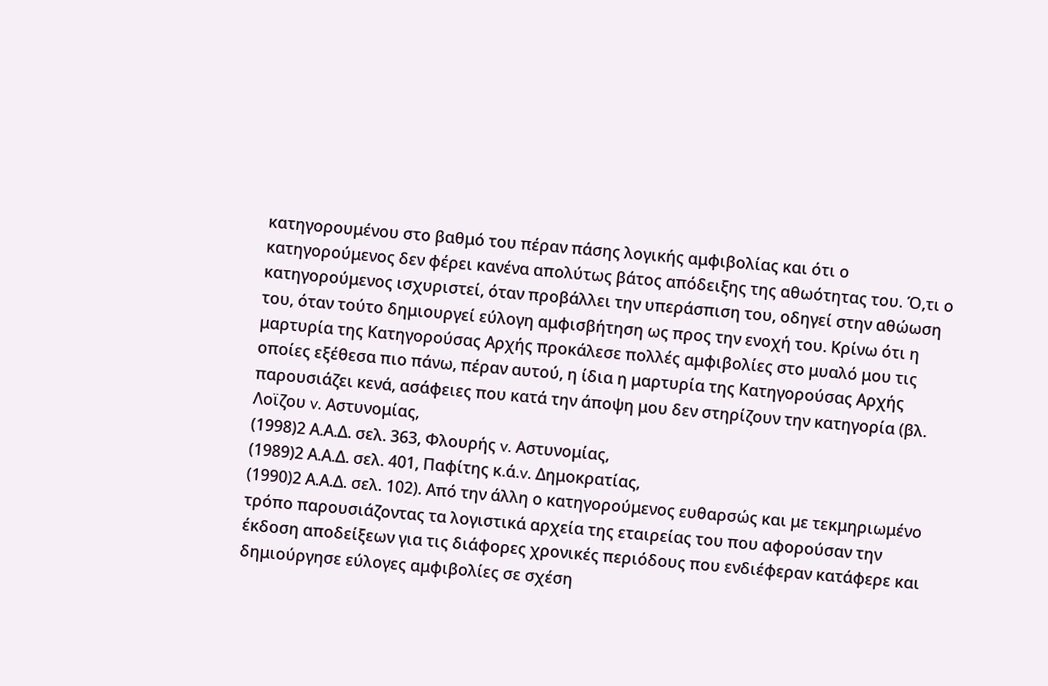κατηγορουμένου στο βαθμό του πέραν πάσης λογικής αμφιβολίας και ότι ο κατηγορούμενος δεν φέρει κανένα απολύτως βάτος απόδειξης της αθωότητας του. Ό,τι ο κατηγορούμενος ισχυριστεί, όταν προβάλλει την υπεράσπιση του, οδηγεί στην αθώωση του, όταν τούτο δημιουργεί εύλογη αμφισβήτηση ως προς την ενοχή του. Κρίνω ότι η μαρτυρία της Κατηγορούσας Αρχής προκάλεσε πολλές αμφιβολίες στο μυαλό μου τις οποίες εξέθεσα πιο πάνω, πέραν αυτού, η ίδια η μαρτυρία της Κατηγορούσας Αρχής παρουσιάζει κενά, ασάφειες που κατά την άποψη μου δεν στηρίζουν την κατηγορία (βλ. Λοϊζου v. Αστυνομίας,
(1998)2 Α.Α.Δ. σελ. 363, Φλουρής v. Αστυνομίας,
(1989)2 Α.Α.Δ. σελ. 401, Παφίτης κ.ά.v. Δημοκρατίας,
(1990)2 Α.Α.Δ. σελ. 102). Από την άλλη ο κατηγορούμενος ευθαρσώς και με τεκμηριωμένο τρόπο παρουσιάζοντας τα λογιστικά αρχεία της εταιρείας του που αφορούσαν την έκδοση αποδείξεων για τις διάφορες χρονικές περιόδους που ενδιέφεραν κατάφερε και δημιούργησε εύλογες αμφιβολίες σε σχέση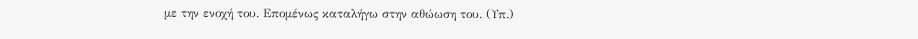με την ενοχή του. Επομένως καταλήγω στην αθώωση του. (Υπ.)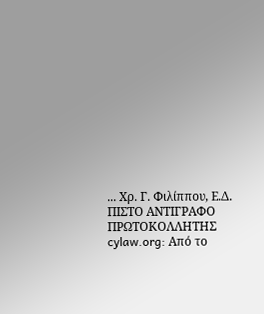... Χρ. Γ. Φιλίππου, Ε.Δ. ΠΙΣΤΟ ΑΝΤΙΓΡΑΦΟ ΠΡΩΤΟΚΟΛΛΗΤΗΣ cylaw.org: Από το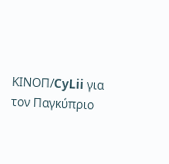ΚΙΝOΠ/CyLii για τον Παγκύπριο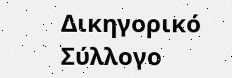Δικηγορικό Σύλλογο